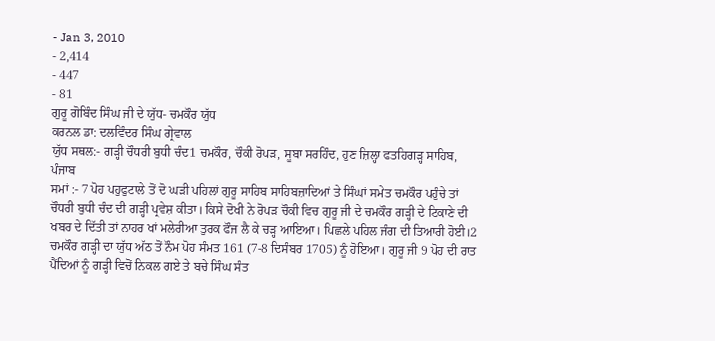- Jan 3, 2010
- 2,414
- 447
- 81
ਗੁਰੂ ਗੋਬਿੰਦ ਸਿੰਘ ਜੀ ਦੇ ਯੁੱਧ- ਚਮਕੌਰ ਯੁੱਧ
ਕਰਨਲ ਡਾ: ਦਲਵਿੰਦਰ ਸਿੰਘ ਗ੍ਰੇਵਾਲ
ਯੁੱਧ ਸਥਲ:- ਗੜ੍ਹੀ ਚੌਧਰੀ ਬੁਧੀ ਚੰਦ1 ਚਮਕੌਰ, ਚੌਕੀ ਰੋਪੜ, ਸੂਬਾ ਸਰਹਿੰਦ, ਹੁਣ ਜ਼ਿਲ੍ਹਾ ਫਤਹਿਗੜ੍ਹ ਸਾਹਿਬ, ਪੰਜਾਬ
ਸਮਾਂ :- 7 ਪੋਹ ਪਹੁਫੁਟਾਲੇ ਤੋਂ ਦੋ ਘੜੀ ਪਹਿਲਾਂ ਗੁਰੂ ਸਾਹਿਬ ਸਾਹਿਬਜ਼ਾਦਿਆਂ ਤੇ ਸਿੰਘਾਂ ਸਮੇਤ ਚਮਕੌਰ ਪਹੁੰਚੇ ਤਾਂ ਚੌਧਰੀ ਬੁਧੀ ਚੰਦ ਦੀ ਗੜ੍ਹੀ ਪ੍ਰਵੇਸ਼ ਕੀਤਾ। ਕਿਸੇ ਦੋਖੀ ਨੇ ਰੋਪੜ ਚੌਕੀ ਵਿਚ ਗੁਰੂ ਜੀ ਦੇ ਚਮਕੌਰ ਗੜ੍ਹੀ ਦੇ ਟਿਕਾਣੇ ਦੀ ਖਬਰ ਦੇ ਦਿੱਤੀ ਤਾਂ ਨਾਹਰ ਖਾਂ ਮਲੇਰੀਆ ਤੁਰਕ ਫੌਜ ਲੈ ਕੇ ਚੜ੍ਹ ਆਇਆ। ਪਿਛਲੇ ਪਹਿਲ ਜੰਗ ਦੀ ਤਿਆਰੀ ਹੋਈ।2 ਚਮਕੌਰ ਗੜ੍ਹੀ ਦਾ ਯੁੱਧ ਅੱਠ ਤੋਂ ਨੌਮ ਪੋਹ ਸੰਮਤ 161 (7-8 ਦਿਸੰਬਰ 1705) ਨੂੰ ਹੋਇਆ। ਗੁਰੂ ਜੀ 9 ਪੋਹ ਦੀ ਰਾਤ ਪੈਂਦਿਆਂ ਨੂੰ ਗੜ੍ਹੀ ਵਿਚੋਂ ਨਿਕਲ ਗਏ ਤੇ ਬਚੇ ਸਿੰਘ ਸੰਤ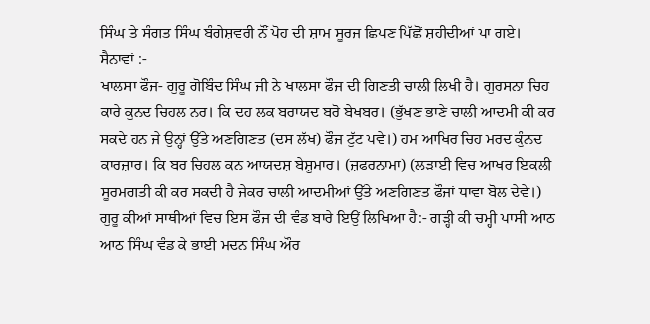ਸਿੰਘ ਤੇ ਸੰਗਤ ਸਿੰਘ ਬੰਗੇਸ਼ਵਰੀ ਨੌਂ ਪੋਹ ਦੀ ਸ਼ਾਮ ਸੂਰਜ ਛਿਪਣ ਪਿੱਛੋਂ ਸ਼ਹੀਦੀਆਂ ਪਾ ਗਏ।
ਸੈਨਾਵਾਂ :-
ਖਾਲਸਾ ਫੌਜ- ਗੁਰੂ ਗੋਬਿੰਦ ਸਿੰਘ ਜੀ ਨੇ ਖਾਲਸਾ ਫੌਜ ਦੀ ਗਿਣਤੀ ਚਾਲੀ ਲਿਖੀ ਹੈ। ਗੁਰਸਨਾ ਚਿਹ ਕਾਰੇ ਕੁਨਦ ਚਿਹਲ ਨਰ। ਕਿ ਦਹ ਲਕ ਬਰਾਯਦ ਬਰੋ ਬੇਖਬਰ। (ਭੁੱਖਣ ਭਾਣੇ ਚਾਲੀ ਆਦਮੀ ਕੀ ਕਰ ਸਕਦੇ ਹਨ ਜੇ ਉਨ੍ਹਾਂ ਉੱਤੇ ਅਣਗਿਣਤ (ਦਸ ਲੱਖ) ਫੌਜ ਟੁੱਟ ਪਵੇ।) ਹਮ ਆਖਿਰ ਚਿਹ ਮਰਦ ਕੁੰਨਦ ਕਾਰਜ਼ਾਰ। ਕਿ ਬਰ ਚਿਹਲ ਕਨ ਆਯਦਸ਼ ਬੇਸ਼ੁਮਾਰ। (ਜ਼ਫਰਨਾਮਾ) (ਲੜਾਈ ਵਿਚ ਆਖਰ ਇਕਲੀ ਸੂਰਮਗਤੀ ਕੀ ਕਰ ਸਕਦੀ ਹੈ ਜੇਕਰ ਚਾਲੀ ਆਦਮੀਆਂ ਉੱਤੇ ਅਣਗਿਣਤ ਫੌਜਾਂ ਧਾਵਾ ਬੋਲ ਦੇਵੇ।) ਗੁਰੂ ਕੀਆਂ ਸਾਥੀਆਂ ਵਿਚ ਇਸ ਫੌਜ ਦੀ ਵੰਡ ਬਾਰੇ ਇਉਂ ਲਿਖਿਆ ਹੈ:- ਗੜ੍ਹੀ ਕੀ ਚਮ੍ਹੀ ਪਾਸੀ ਆਠ ਆਠ ਸਿੰਘ ਵੰਡ ਕੇ ਭਾਈ ਮਦਨ ਸਿੰਘ ਔਰ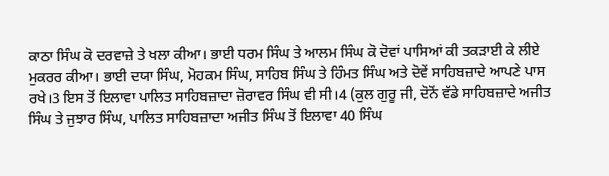ਕਾਠਾ ਸਿੰਘ ਕੋ ਦਰਵਾਜ਼ੇ ਤੇ ਖਲਾ ਕੀਆ। ਭਾਈ ਧਰਮ ਸਿੰਘ ਤੇ ਆਲਮ ਸਿੰਘ ਕੋ ਦੋਵਾਂ ਪਾਸਿਆਂ ਕੀ ਤਕੜਾਈ ਕੇ ਲੀਏ ਮੁਕਰਰ ਕੀਆ। ਭਾਈ ਦਯਾ ਸਿੰਘ, ਮੋਹਕਮ ਸਿੰਘ, ਸਾਹਿਬ ਸਿੰਘ ਤੇ ਹਿੰਮਤ ਸਿੰਘ ਅਤੇ ਦੋਵੇਂ ਸਾਹਿਬਜ਼ਾਦੇ ਆਪਣੇ ਪਾਸ ਰਖੇ।3 ਇਸ ਤੋਂ ਇਲਾਵਾ ਪਾਲਿਤ ਸਾਹਿਬਜ਼ਾਦਾ ਜ਼ੋਰਾਵਰ ਸਿੰਘ ਵੀ ਸੀ।4 (ਕੁਲ ਗੁਰੂ ਜੀ, ਦੋਨੋਂ ਵੱਡੇ ਸਾਹਿਬਜ਼ਾਦੇ ਅਜੀਤ ਸਿੰਘ ਤੇ ਜੁਝਾਰ ਸਿੰਘ, ਪਾਲਿਤ ਸਾਹਿਬਜ਼ਾਦਾ ਅਜੀਤ ਸਿੰਘ ਤੋਂ ਇਲਾਵਾ 40 ਸਿੰਘ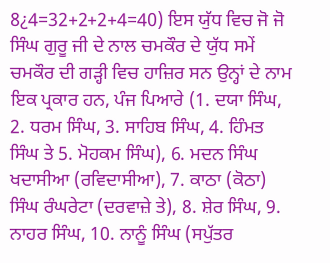8¿4=32+2+2+4=40) ਇਸ ਯੁੱਧ ਵਿਚ ਜੋ ਜੋ ਸਿੰਘ ਗੁਰੂ ਜੀ ਦੇ ਨਾਲ ਚਮਕੌਰ ਦੇ ਯੁੱਧ ਸਮੇਂ ਚਮਕੌਰ ਦੀ ਗੜ੍ਹੀ ਵਿਚ ਹਾਜ਼ਿਰ ਸਨ ਉਨ੍ਹਾਂ ਦੇ ਨਾਮ ਇਕ ਪ੍ਰਕਾਰ ਹਨ, ਪੰਜ ਪਿਆਰੇ (1. ਦਯਾ ਸਿੰਘ, 2. ਧਰਮ ਸਿੰਘ, 3. ਸਾਹਿਬ ਸਿੰਘ, 4. ਹਿੰਮਤ ਸਿੰਘ ਤੇ 5. ਮੋਹਕਮ ਸਿੰਘ), 6. ਮਦਨ ਸਿੰਘ ਖਦਾਸੀਆ (ਰਵਿਦਾਸੀਆ), 7. ਕਾਠਾ (ਕੋਠਾ) ਸਿੰਘ ਰੰਘਰੇਟਾ (ਦਰਵਾਜ਼ੇ ਤੇ), 8. ਸ਼ੇਰ ਸਿੰਘ, 9. ਨਾਹਰ ਸਿੰਘ, 10. ਨਾਨੂੰ ਸਿੰਘ (ਸਪੁੱਤਰ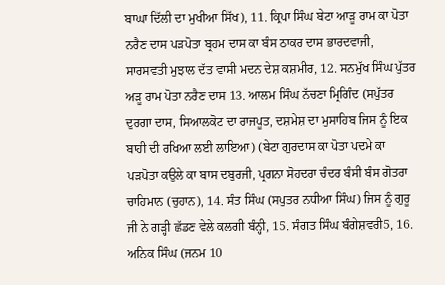ਬਾਘਾ ਦਿੱਲੀ ਦਾ ਮੁਖੀਆ ਸਿੱਖ), 11. ਕ੍ਰਿਪਾ ਸਿੰਘ ਬੇਟਾ ਆੜੂ ਰਾਮ ਕਾ ਪੋਤਾ ਨਰੈਣ ਦਾਸ ਪੜਪੋਤਾ ਬ੍ਰਹਮ ਦਾਸ ਕਾ ਬੰਸ ਠਾਕਰ ਦਾਸ ਭਾਰਦਵਾਜੀ, ਸਾਰਸਵਤੀ ਮੁਝਾਲ ਦੱਤ ਵਾਸੀ ਮਦਨ ਦੇਸ਼ ਕਸ਼ਮੀਰ, 12. ਸਨਮੁੱਖ ਸਿੰਘ ਪੁੱਤਰ ਅੜੂ ਰਾਮ ਪੋਤਾ ਨਰੈਣ ਦਾਸ 13. ਆਲਮ ਸਿੰਘ ਨੱਚਣਾ ਮ੍ਰਿਗਿੰਦ (ਸਪੁੱਤਰ ਦੁਰਗਾ ਦਾਸ, ਸਿਆਲਕੋਟ ਦਾ ਰਾਜਪੂਤ, ਦਸ਼ਮੇਸ਼ ਦਾ ਮੁਸਾਹਿਬ ਜਿਸ ਨੂੰ ਇਕ ਬਾਹੀ ਦੀ ਰਖਿਆ ਲਈ ਲਾਇਆ) (ਬੇਟਾ ਗੁਰਦਾਸ ਕਾ ਪੋਤਾ ਪਦਮੇ ਕਾ ਪੜਪੋਤਾ ਕਉਲੇ ਕਾ ਬਾਸ ਦਬੁਰਜੀ, ਪ੍ਰਗਨਾ ਸੋਹਦਰਾ ਚੰਦਰ ਬੰਸੀ ਬੰਸ ਗੋਤਰਾ ਚਾਹਿਮਾਨ (ਚੁਹਾਨ), 14. ਸੰਤ ਸਿੰਘ (ਸਪੁਤਰ ਨਧੀਆ ਸਿੰਘ) ਜਿਸ ਨੂੰ ਗੁਰੂ ਜੀ ਨੇ ਗੜ੍ਹੀ ਛੱਡਣ ਵੇਲੇ ਕਲਗੀ ਬੰਨ੍ਹੀ, 15. ਸੰਗਤ ਸਿੰਘ ਬੰਗੇਸ਼ਵਰੀ5, 16. ਅਨਿਕ ਸਿੰਘ (ਜਨਮ 10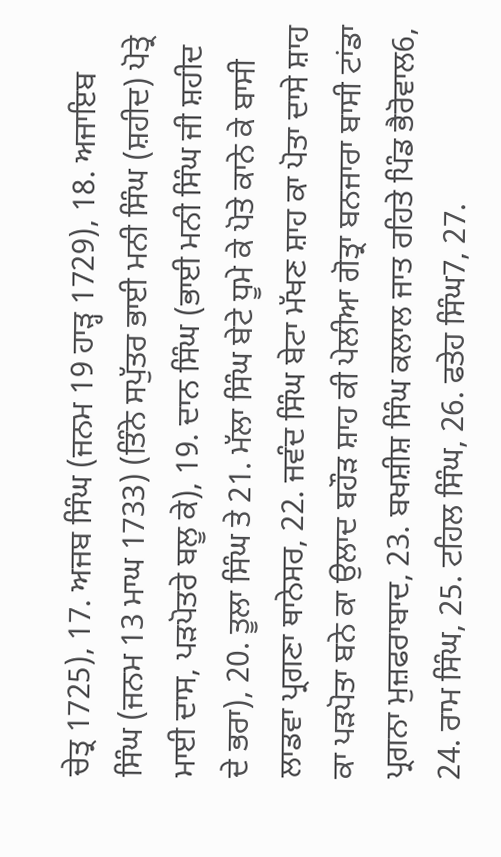ਚੇਤ੍ਰ 1725), 17. ਅਜਬ ਸਿੰਘ (ਜਨਮ 19 ਹਾੜ੍ਹ 1729), 18. ਅਜਾਇਬ ਸਿੰਘ (ਜਨਮ 13 ਮਾਘ 1733) (ਤਿੰਨੇ ਸਪੁੱਤਰ ਭਾਈ ਮਨੀ ਸਿੰਘ (ਸ਼ਹੀਦ) ਪੋਤ੍ਰੇ ਮਾਈ ਦਾਸ, ਪੜਪੋਤਰੇ ਬਲੂ ਕੇ), 19. ਦਾਨ ਸਿੰਘ (ਭਾਈ ਮਨੀ ਸਿੰਘ ਜੀ ਸ਼ਹੀਦ ਦੇ ਭਰਾ), 20. ਤੂਲਾ ਸਿੰਘ ਤੇ 21. ਮੱਲਾ ਸਿੰਘ ਬੇਟੇ ਧੂਮੇ ਕੇ ਪੋਤੇ ਕਾਨੇ ਕੇ ਬਾਸੀ ਲਾਡਵਾ ਪ੍ਰਗਣਾ ਥਾਨੇਸਰ, 22. ਜਵੰਦ ਸਿੰਘ ਬੇਟਾ ਮੱਖਣ ਸ਼ਾਹ ਕਾ ਪੋਤਾ ਦਾਸੇ ਸ਼ਾਹ ਕਾ ਪੜਪੋਤਾ ਬਨੇ ਕਾ ਉਲਾਦ ਬਹੌੜ ਸ਼ਾਹ ਕੀ ਪੇਲੀਆ ਗੋਤ੍ਰਾ ਬਨਜਾਰਾ ਬਾਸੀ ਟਾਂਡਾ ਪ੍ਰਗਨਾ ਮੁਜ਼ਫਰਾਬਾਦ, 23. ਬਖਸ਼ੀਸ਼ ਸਿੰਘ ਕਲਾਲ ਜਾਤ ਰਹਿਤੇ ਪਿੰਡ ਭੈਰੋਵਾਲ6, 24. ਰਾਮ ਸਿੰਘ, 25. ਟਹਿਲ ਸਿੰਘ, 26. ਫਤੇਹ ਸਿੰਘ7, 27.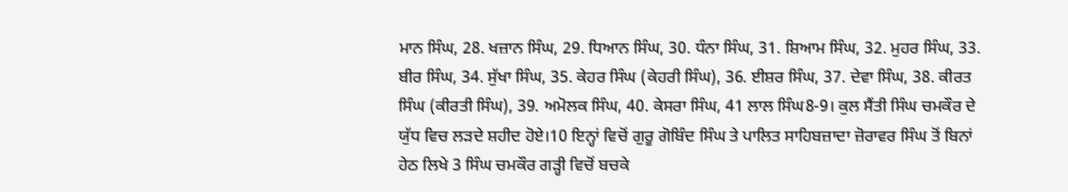ਮਾਨ ਸਿੰਘ, 28. ਖਜ਼ਾਨ ਸਿੰਘ, 29. ਧਿਆਨ ਸਿੰਘ, 30. ਧੰਨਾ ਸਿੰਘ, 31. ਸ਼ਿਆਮ ਸਿੰਘ, 32. ਮੁਹਰ ਸਿੰਘ, 33. ਬੀਰ ਸਿੰਘ, 34. ਸੁੱਖਾ ਸਿੰਘ, 35. ਕੇਹਰ ਸਿੰਘ (ਕੇਹਰੀ ਸਿੰਘ), 36. ਈਸ਼ਰ ਸਿੰਘ, 37. ਦੇਵਾ ਸਿੰਘ, 38. ਕੀਰਤ ਸਿੰਘ (ਕੀਰਤੀ ਸਿੰਘ), 39. ਅਮੋਲਕ ਸਿੰਘ, 40. ਕੇਸਰਾ ਸਿੰਘ, 41 ਲਾਲ ਸਿੰਘ8-9। ਕੁਲ ਸੈਂਤੀ ਸਿੰਘ ਚਮਕੌਰ ਦੇ ਯੁੱਧ ਵਿਚ ਲੜਦੇ ਸ਼ਹੀਦ ਹੋਏ।10 ਇਨ੍ਹਾਂ ਵਿਚੋਂ ਗੁਰੂ ਗੋਬਿੰਦ ਸਿੰਘ ਤੇ ਪਾਲਿਤ ਸਾਹਿਬਜ਼ਾਦਾ ਜ਼ੋਰਾਵਰ ਸਿੰਘ ਤੋਂ ਬਿਨਾਂ ਹੇਠ ਲਿਖੇ 3 ਸਿੰਘ ਚਮਕੌਰ ਗੜ੍ਹੀ ਵਿਚੋਂ ਬਚਕੇ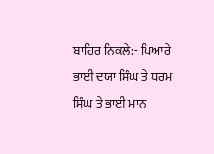ਬਾਹਿਰ ਨਿਕਲੇ:- ਪਿਆਰੇ ਭਾਈ ਦਯਾ ਸਿੰਘ ਤੇ ਧਰਮ ਸਿੰਘ ਤੇ ਭਾਈ ਮਾਨ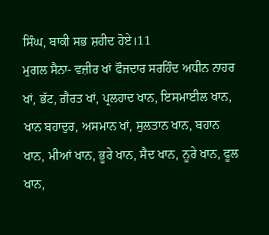ਸਿੰਘ, ਬਾਕੀ ਸਭ ਸ਼ਹੀਦ ਹੋਏ।11
ਮੁਗਲ ਸੈਨਾ- ਵਜ਼ੀਰ ਖਾਂ ਫੌਜਦਾਰ ਸਰਹਿੰਦ ਅਧੀਨ ਨਾਹਰ ਖਾਂ, ਭੱਟ, ਗ਼ੈਰਤ ਖਾਂ, ਪ੍ਰਲਹਾਦ ਖਾਨ, ਇਸਮਾਈਲ ਖਾਨ, ਖਾਨ ਬਹਾਦੁਰ, ਅਸਮਾਨ ਖਾਂ, ਸੁਲਤਾਨ ਖਾਨ, ਬਹਾਨ ਖਾਨ, ਮੀਆਂ ਖਾਨ, ਭੂਰੇ ਖਾਨ, ਸੈਦ ਖਾਨ, ਨੂਰੇ ਖਾਨ, ਫੂਲ ਖਾਨ,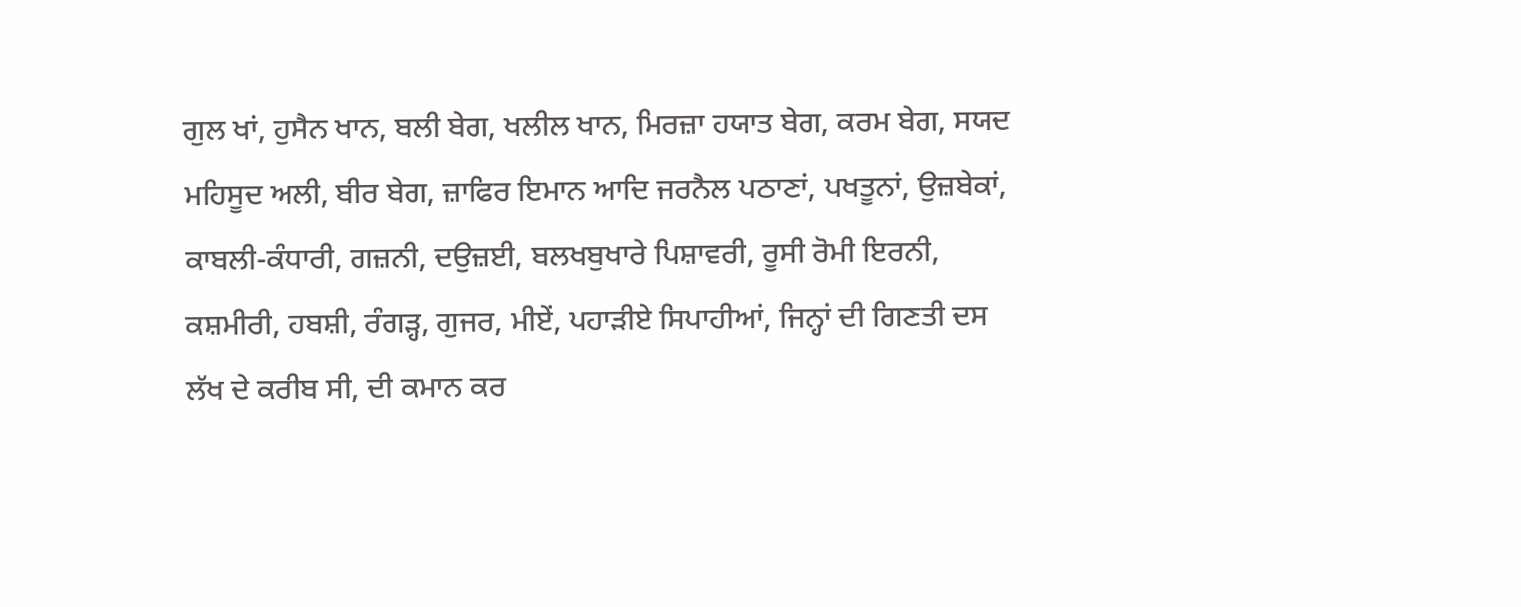ਗੁਲ ਖਾਂ, ਹੁਸੈਨ ਖਾਨ, ਬਲੀ ਬੇਗ, ਖਲੀਲ ਖਾਨ, ਮਿਰਜ਼ਾ ਹਯਾਤ ਬੇਗ, ਕਰਮ ਬੇਗ, ਸਯਦ ਮਹਿਸੂਦ ਅਲੀ, ਬੀਰ ਬੇਗ, ਜ਼ਾਫਿਰ ਇਮਾਨ ਆਦਿ ਜਰਨੈਲ ਪਠਾਣਾਂ, ਪਖਤੂਨਾਂ, ਉਜ਼ਬੇਕਾਂ, ਕਾਬਲੀ-ਕੰਧਾਰੀ, ਗਜ਼ਨੀ, ਦਉਜ਼ਈ, ਬਲਖਬੁਖਾਰੇ ਪਿਸ਼ਾਵਰੀ, ਰੂਸੀ ਰੋਮੀ ਇਰਨੀ, ਕਸ਼ਮੀਰੀ, ਹਬਸ਼ੀ, ਰੰਗੜ੍ਹ, ਗੁਜਰ, ਮੀਏਂ, ਪਹਾੜੀਏ ਸਿਪਾਹੀਆਂ, ਜਿਨ੍ਹਾਂ ਦੀ ਗਿਣਤੀ ਦਸ ਲੱਖ ਦੇ ਕਰੀਬ ਸੀ, ਦੀ ਕਮਾਨ ਕਰ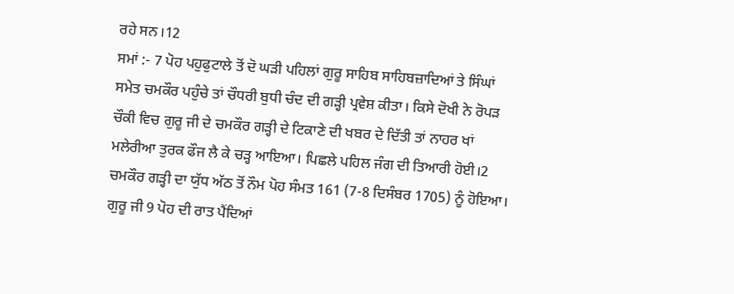ਰਹੇ ਸਨ।12
ਸਮਾਂ :- 7 ਪੋਹ ਪਹੁਫੁਟਾਲੇ ਤੋਂ ਦੋ ਘੜੀ ਪਹਿਲਾਂ ਗੁਰੂ ਸਾਹਿਬ ਸਾਹਿਬਜ਼ਾਦਿਆਂ ਤੇ ਸਿੰਘਾਂ ਸਮੇਤ ਚਮਕੌਰ ਪਹੁੰਚੇ ਤਾਂ ਚੌਧਰੀ ਬੁਧੀ ਚੰਦ ਦੀ ਗੜ੍ਹੀ ਪ੍ਰਵੇਸ਼ ਕੀਤਾ। ਕਿਸੇ ਦੋਖੀ ਨੇ ਰੋਪੜ ਚੌਕੀ ਵਿਚ ਗੁਰੂ ਜੀ ਦੇ ਚਮਕੌਰ ਗੜ੍ਹੀ ਦੇ ਟਿਕਾਣੇ ਦੀ ਖਬਰ ਦੇ ਦਿੱਤੀ ਤਾਂ ਨਾਹਰ ਖਾਂ ਮਲੇਰੀਆ ਤੁਰਕ ਫੌਜ ਲੈ ਕੇ ਚੜ੍ਹ ਆਇਆ। ਪਿਛਲੇ ਪਹਿਲ ਜੰਗ ਦੀ ਤਿਆਰੀ ਹੋਈ।2 ਚਮਕੌਰ ਗੜ੍ਹੀ ਦਾ ਯੁੱਧ ਅੱਠ ਤੋਂ ਨੌਮ ਪੋਹ ਸੰਮਤ 161 (7-8 ਦਿਸੰਬਰ 1705) ਨੂੰ ਹੋਇਆ। ਗੁਰੂ ਜੀ 9 ਪੋਹ ਦੀ ਰਾਤ ਪੈਂਦਿਆਂ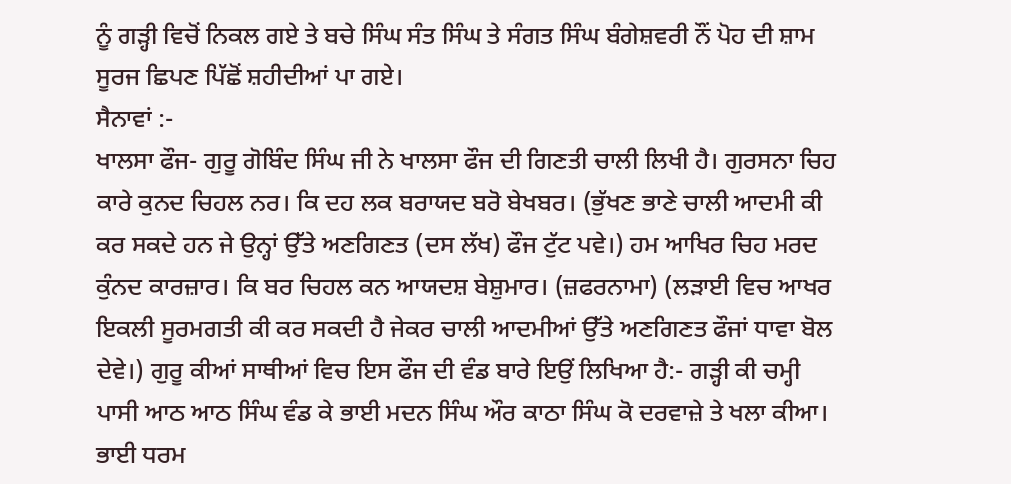ਨੂੰ ਗੜ੍ਹੀ ਵਿਚੋਂ ਨਿਕਲ ਗਏ ਤੇ ਬਚੇ ਸਿੰਘ ਸੰਤ ਸਿੰਘ ਤੇ ਸੰਗਤ ਸਿੰਘ ਬੰਗੇਸ਼ਵਰੀ ਨੌਂ ਪੋਹ ਦੀ ਸ਼ਾਮ ਸੂਰਜ ਛਿਪਣ ਪਿੱਛੋਂ ਸ਼ਹੀਦੀਆਂ ਪਾ ਗਏ।
ਸੈਨਾਵਾਂ :-
ਖਾਲਸਾ ਫੌਜ- ਗੁਰੂ ਗੋਬਿੰਦ ਸਿੰਘ ਜੀ ਨੇ ਖਾਲਸਾ ਫੌਜ ਦੀ ਗਿਣਤੀ ਚਾਲੀ ਲਿਖੀ ਹੈ। ਗੁਰਸਨਾ ਚਿਹ ਕਾਰੇ ਕੁਨਦ ਚਿਹਲ ਨਰ। ਕਿ ਦਹ ਲਕ ਬਰਾਯਦ ਬਰੋ ਬੇਖਬਰ। (ਭੁੱਖਣ ਭਾਣੇ ਚਾਲੀ ਆਦਮੀ ਕੀ ਕਰ ਸਕਦੇ ਹਨ ਜੇ ਉਨ੍ਹਾਂ ਉੱਤੇ ਅਣਗਿਣਤ (ਦਸ ਲੱਖ) ਫੌਜ ਟੁੱਟ ਪਵੇ।) ਹਮ ਆਖਿਰ ਚਿਹ ਮਰਦ ਕੁੰਨਦ ਕਾਰਜ਼ਾਰ। ਕਿ ਬਰ ਚਿਹਲ ਕਨ ਆਯਦਸ਼ ਬੇਸ਼ੁਮਾਰ। (ਜ਼ਫਰਨਾਮਾ) (ਲੜਾਈ ਵਿਚ ਆਖਰ ਇਕਲੀ ਸੂਰਮਗਤੀ ਕੀ ਕਰ ਸਕਦੀ ਹੈ ਜੇਕਰ ਚਾਲੀ ਆਦਮੀਆਂ ਉੱਤੇ ਅਣਗਿਣਤ ਫੌਜਾਂ ਧਾਵਾ ਬੋਲ ਦੇਵੇ।) ਗੁਰੂ ਕੀਆਂ ਸਾਥੀਆਂ ਵਿਚ ਇਸ ਫੌਜ ਦੀ ਵੰਡ ਬਾਰੇ ਇਉਂ ਲਿਖਿਆ ਹੈ:- ਗੜ੍ਹੀ ਕੀ ਚਮ੍ਹੀ ਪਾਸੀ ਆਠ ਆਠ ਸਿੰਘ ਵੰਡ ਕੇ ਭਾਈ ਮਦਨ ਸਿੰਘ ਔਰ ਕਾਠਾ ਸਿੰਘ ਕੋ ਦਰਵਾਜ਼ੇ ਤੇ ਖਲਾ ਕੀਆ। ਭਾਈ ਧਰਮ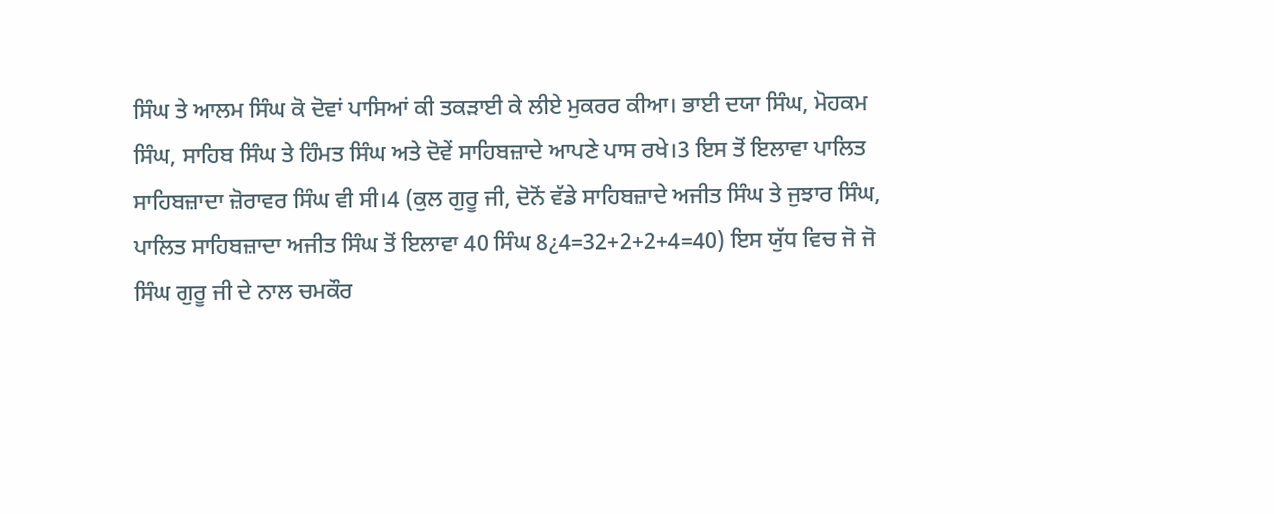ਸਿੰਘ ਤੇ ਆਲਮ ਸਿੰਘ ਕੋ ਦੋਵਾਂ ਪਾਸਿਆਂ ਕੀ ਤਕੜਾਈ ਕੇ ਲੀਏ ਮੁਕਰਰ ਕੀਆ। ਭਾਈ ਦਯਾ ਸਿੰਘ, ਮੋਹਕਮ ਸਿੰਘ, ਸਾਹਿਬ ਸਿੰਘ ਤੇ ਹਿੰਮਤ ਸਿੰਘ ਅਤੇ ਦੋਵੇਂ ਸਾਹਿਬਜ਼ਾਦੇ ਆਪਣੇ ਪਾਸ ਰਖੇ।3 ਇਸ ਤੋਂ ਇਲਾਵਾ ਪਾਲਿਤ ਸਾਹਿਬਜ਼ਾਦਾ ਜ਼ੋਰਾਵਰ ਸਿੰਘ ਵੀ ਸੀ।4 (ਕੁਲ ਗੁਰੂ ਜੀ, ਦੋਨੋਂ ਵੱਡੇ ਸਾਹਿਬਜ਼ਾਦੇ ਅਜੀਤ ਸਿੰਘ ਤੇ ਜੁਝਾਰ ਸਿੰਘ, ਪਾਲਿਤ ਸਾਹਿਬਜ਼ਾਦਾ ਅਜੀਤ ਸਿੰਘ ਤੋਂ ਇਲਾਵਾ 40 ਸਿੰਘ 8¿4=32+2+2+4=40) ਇਸ ਯੁੱਧ ਵਿਚ ਜੋ ਜੋ ਸਿੰਘ ਗੁਰੂ ਜੀ ਦੇ ਨਾਲ ਚਮਕੌਰ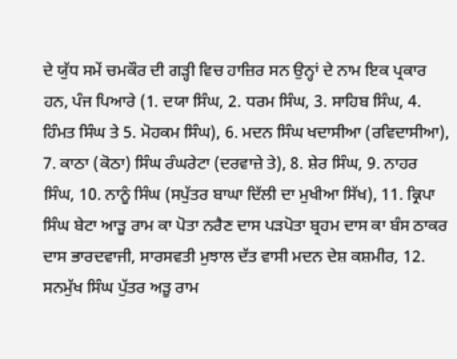ਦੇ ਯੁੱਧ ਸਮੇਂ ਚਮਕੌਰ ਦੀ ਗੜ੍ਹੀ ਵਿਚ ਹਾਜ਼ਿਰ ਸਨ ਉਨ੍ਹਾਂ ਦੇ ਨਾਮ ਇਕ ਪ੍ਰਕਾਰ ਹਨ, ਪੰਜ ਪਿਆਰੇ (1. ਦਯਾ ਸਿੰਘ, 2. ਧਰਮ ਸਿੰਘ, 3. ਸਾਹਿਬ ਸਿੰਘ, 4. ਹਿੰਮਤ ਸਿੰਘ ਤੇ 5. ਮੋਹਕਮ ਸਿੰਘ), 6. ਮਦਨ ਸਿੰਘ ਖਦਾਸੀਆ (ਰਵਿਦਾਸੀਆ), 7. ਕਾਠਾ (ਕੋਠਾ) ਸਿੰਘ ਰੰਘਰੇਟਾ (ਦਰਵਾਜ਼ੇ ਤੇ), 8. ਸ਼ੇਰ ਸਿੰਘ, 9. ਨਾਹਰ ਸਿੰਘ, 10. ਨਾਨੂੰ ਸਿੰਘ (ਸਪੁੱਤਰ ਬਾਘਾ ਦਿੱਲੀ ਦਾ ਮੁਖੀਆ ਸਿੱਖ), 11. ਕ੍ਰਿਪਾ ਸਿੰਘ ਬੇਟਾ ਆੜੂ ਰਾਮ ਕਾ ਪੋਤਾ ਨਰੈਣ ਦਾਸ ਪੜਪੋਤਾ ਬ੍ਰਹਮ ਦਾਸ ਕਾ ਬੰਸ ਠਾਕਰ ਦਾਸ ਭਾਰਦਵਾਜੀ, ਸਾਰਸਵਤੀ ਮੁਝਾਲ ਦੱਤ ਵਾਸੀ ਮਦਨ ਦੇਸ਼ ਕਸ਼ਮੀਰ, 12. ਸਨਮੁੱਖ ਸਿੰਘ ਪੁੱਤਰ ਅੜੂ ਰਾਮ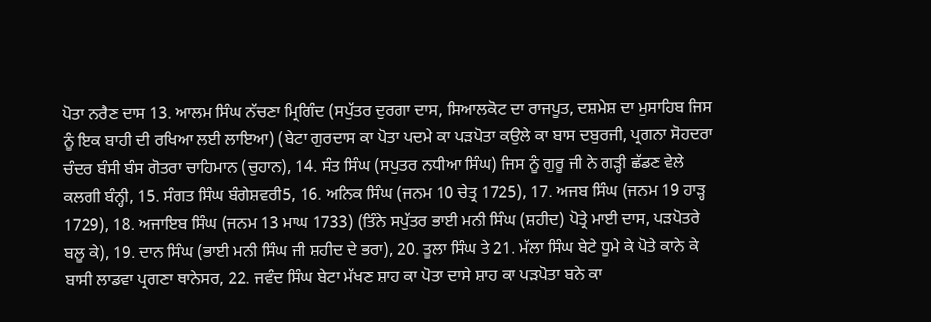ਪੋਤਾ ਨਰੈਣ ਦਾਸ 13. ਆਲਮ ਸਿੰਘ ਨੱਚਣਾ ਮ੍ਰਿਗਿੰਦ (ਸਪੁੱਤਰ ਦੁਰਗਾ ਦਾਸ, ਸਿਆਲਕੋਟ ਦਾ ਰਾਜਪੂਤ, ਦਸ਼ਮੇਸ਼ ਦਾ ਮੁਸਾਹਿਬ ਜਿਸ ਨੂੰ ਇਕ ਬਾਹੀ ਦੀ ਰਖਿਆ ਲਈ ਲਾਇਆ) (ਬੇਟਾ ਗੁਰਦਾਸ ਕਾ ਪੋਤਾ ਪਦਮੇ ਕਾ ਪੜਪੋਤਾ ਕਉਲੇ ਕਾ ਬਾਸ ਦਬੁਰਜੀ, ਪ੍ਰਗਨਾ ਸੋਹਦਰਾ ਚੰਦਰ ਬੰਸੀ ਬੰਸ ਗੋਤਰਾ ਚਾਹਿਮਾਨ (ਚੁਹਾਨ), 14. ਸੰਤ ਸਿੰਘ (ਸਪੁਤਰ ਨਧੀਆ ਸਿੰਘ) ਜਿਸ ਨੂੰ ਗੁਰੂ ਜੀ ਨੇ ਗੜ੍ਹੀ ਛੱਡਣ ਵੇਲੇ ਕਲਗੀ ਬੰਨ੍ਹੀ, 15. ਸੰਗਤ ਸਿੰਘ ਬੰਗੇਸ਼ਵਰੀ5, 16. ਅਨਿਕ ਸਿੰਘ (ਜਨਮ 10 ਚੇਤ੍ਰ 1725), 17. ਅਜਬ ਸਿੰਘ (ਜਨਮ 19 ਹਾੜ੍ਹ 1729), 18. ਅਜਾਇਬ ਸਿੰਘ (ਜਨਮ 13 ਮਾਘ 1733) (ਤਿੰਨੇ ਸਪੁੱਤਰ ਭਾਈ ਮਨੀ ਸਿੰਘ (ਸ਼ਹੀਦ) ਪੋਤ੍ਰੇ ਮਾਈ ਦਾਸ, ਪੜਪੋਤਰੇ ਬਲੂ ਕੇ), 19. ਦਾਨ ਸਿੰਘ (ਭਾਈ ਮਨੀ ਸਿੰਘ ਜੀ ਸ਼ਹੀਦ ਦੇ ਭਰਾ), 20. ਤੂਲਾ ਸਿੰਘ ਤੇ 21. ਮੱਲਾ ਸਿੰਘ ਬੇਟੇ ਧੂਮੇ ਕੇ ਪੋਤੇ ਕਾਨੇ ਕੇ ਬਾਸੀ ਲਾਡਵਾ ਪ੍ਰਗਣਾ ਥਾਨੇਸਰ, 22. ਜਵੰਦ ਸਿੰਘ ਬੇਟਾ ਮੱਖਣ ਸ਼ਾਹ ਕਾ ਪੋਤਾ ਦਾਸੇ ਸ਼ਾਹ ਕਾ ਪੜਪੋਤਾ ਬਨੇ ਕਾ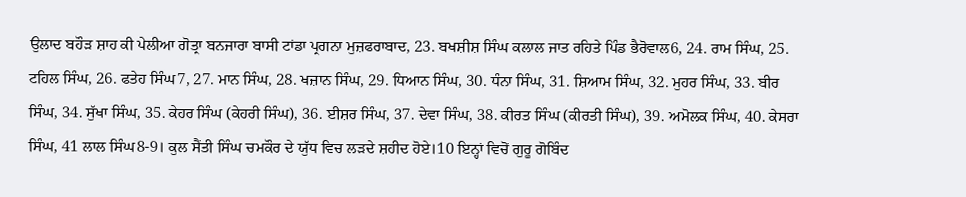ਉਲਾਦ ਬਹੌੜ ਸ਼ਾਹ ਕੀ ਪੇਲੀਆ ਗੋਤ੍ਰਾ ਬਨਜਾਰਾ ਬਾਸੀ ਟਾਂਡਾ ਪ੍ਰਗਨਾ ਮੁਜ਼ਫਰਾਬਾਦ, 23. ਬਖਸ਼ੀਸ਼ ਸਿੰਘ ਕਲਾਲ ਜਾਤ ਰਹਿਤੇ ਪਿੰਡ ਭੈਰੋਵਾਲ6, 24. ਰਾਮ ਸਿੰਘ, 25. ਟਹਿਲ ਸਿੰਘ, 26. ਫਤੇਹ ਸਿੰਘ7, 27. ਮਾਨ ਸਿੰਘ, 28. ਖਜ਼ਾਨ ਸਿੰਘ, 29. ਧਿਆਨ ਸਿੰਘ, 30. ਧੰਨਾ ਸਿੰਘ, 31. ਸ਼ਿਆਮ ਸਿੰਘ, 32. ਮੁਹਰ ਸਿੰਘ, 33. ਬੀਰ ਸਿੰਘ, 34. ਸੁੱਖਾ ਸਿੰਘ, 35. ਕੇਹਰ ਸਿੰਘ (ਕੇਹਰੀ ਸਿੰਘ), 36. ਈਸ਼ਰ ਸਿੰਘ, 37. ਦੇਵਾ ਸਿੰਘ, 38. ਕੀਰਤ ਸਿੰਘ (ਕੀਰਤੀ ਸਿੰਘ), 39. ਅਮੋਲਕ ਸਿੰਘ, 40. ਕੇਸਰਾ ਸਿੰਘ, 41 ਲਾਲ ਸਿੰਘ8-9। ਕੁਲ ਸੈਂਤੀ ਸਿੰਘ ਚਮਕੌਰ ਦੇ ਯੁੱਧ ਵਿਚ ਲੜਦੇ ਸ਼ਹੀਦ ਹੋਏ।10 ਇਨ੍ਹਾਂ ਵਿਚੋਂ ਗੁਰੂ ਗੋਬਿੰਦ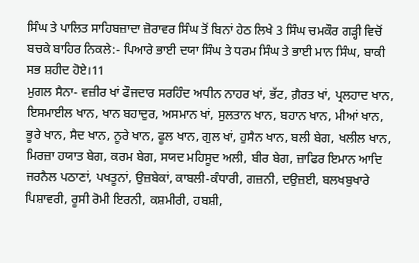ਸਿੰਘ ਤੇ ਪਾਲਿਤ ਸਾਹਿਬਜ਼ਾਦਾ ਜ਼ੋਰਾਵਰ ਸਿੰਘ ਤੋਂ ਬਿਨਾਂ ਹੇਠ ਲਿਖੇ 3 ਸਿੰਘ ਚਮਕੌਰ ਗੜ੍ਹੀ ਵਿਚੋਂ ਬਚਕੇ ਬਾਹਿਰ ਨਿਕਲੇ:- ਪਿਆਰੇ ਭਾਈ ਦਯਾ ਸਿੰਘ ਤੇ ਧਰਮ ਸਿੰਘ ਤੇ ਭਾਈ ਮਾਨ ਸਿੰਘ, ਬਾਕੀ ਸਭ ਸ਼ਹੀਦ ਹੋਏ।11
ਮੁਗਲ ਸੈਨਾ- ਵਜ਼ੀਰ ਖਾਂ ਫੌਜਦਾਰ ਸਰਹਿੰਦ ਅਧੀਨ ਨਾਹਰ ਖਾਂ, ਭੱਟ, ਗ਼ੈਰਤ ਖਾਂ, ਪ੍ਰਲਹਾਦ ਖਾਨ, ਇਸਮਾਈਲ ਖਾਨ, ਖਾਨ ਬਹਾਦੁਰ, ਅਸਮਾਨ ਖਾਂ, ਸੁਲਤਾਨ ਖਾਨ, ਬਹਾਨ ਖਾਨ, ਮੀਆਂ ਖਾਨ, ਭੂਰੇ ਖਾਨ, ਸੈਦ ਖਾਨ, ਨੂਰੇ ਖਾਨ, ਫੂਲ ਖਾਨ, ਗੁਲ ਖਾਂ, ਹੁਸੈਨ ਖਾਨ, ਬਲੀ ਬੇਗ, ਖਲੀਲ ਖਾਨ, ਮਿਰਜ਼ਾ ਹਯਾਤ ਬੇਗ, ਕਰਮ ਬੇਗ, ਸਯਦ ਮਹਿਸੂਦ ਅਲੀ, ਬੀਰ ਬੇਗ, ਜ਼ਾਫਿਰ ਇਮਾਨ ਆਦਿ ਜਰਨੈਲ ਪਠਾਣਾਂ, ਪਖਤੂਨਾਂ, ਉਜ਼ਬੇਕਾਂ, ਕਾਬਲੀ-ਕੰਧਾਰੀ, ਗਜ਼ਨੀ, ਦਉਜ਼ਈ, ਬਲਖਬੁਖਾਰੇ ਪਿਸ਼ਾਵਰੀ, ਰੂਸੀ ਰੋਮੀ ਇਰਨੀ, ਕਸ਼ਮੀਰੀ, ਹਬਸ਼ੀ,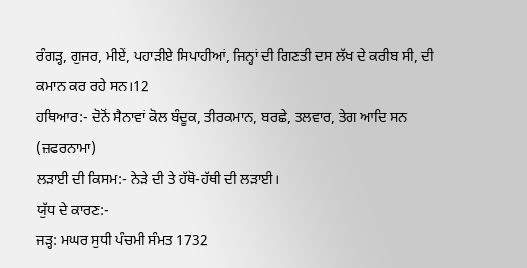ਰੰਗੜ੍ਹ, ਗੁਜਰ, ਮੀਏਂ, ਪਹਾੜੀਏ ਸਿਪਾਹੀਆਂ, ਜਿਨ੍ਹਾਂ ਦੀ ਗਿਣਤੀ ਦਸ ਲੱਖ ਦੇ ਕਰੀਬ ਸੀ, ਦੀ ਕਮਾਨ ਕਰ ਰਹੇ ਸਨ।12
ਹਥਿਆਰ:- ਦੋਨੋਂ ਸੈਨਾਵਾਂ ਕੋਲ ਬੰਦੂਕ, ਤੀਰਕਮਾਨ, ਬਰਛੇ, ਤਲਵਾਰ, ਤੇਗ ਆਦਿ ਸਨ (ਜ਼ਫਰਨਾਮਾ)
ਲੜਾਈ ਦੀ ਕਿਸਮ:- ਨੇੜੇ ਦੀ ਤੇ ਹੱਥੋ-ਹੱਥੀ ਦੀ ਲੜਾਈ।
ਯੁੱਧ ਦੇ ਕਾਰਣ:-
ਜੜ੍ਹ: ਮਘਰ ਸੁਧੀ ਪੰਚਮੀ ਸੰਮਤ 1732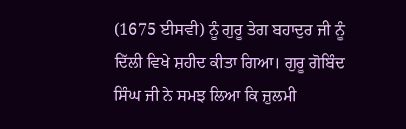(1675 ਈਸਵੀ) ਨੂੰ ਗੁਰੂ ਤੇਗ ਬਹਾਦੁਰ ਜੀ ਨੂੰ ਦਿੱਲੀ ਵਿਖੇ ਸ਼ਹੀਦ ਕੀਤਾ ਗਿਆ। ਗੁਰੂ ਗੋਬਿੰਦ ਸਿੰਘ ਜੀ ਨੇ ਸਮਝ ਲਿਆ ਕਿ ਜ਼ੁਲਮੀ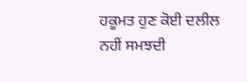ਹਕੂਮਤ ਹੁਣ ਕੋਈ ਦਲੀਲ ਨਹੀਂ ਸਮਝਦੀ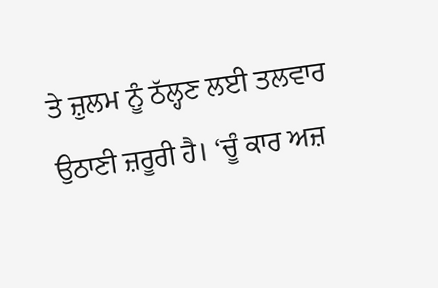ਤੇ ਜ਼ੁਲਮ ਨੂੰ ਠੱਲ੍ਹਣ ਲਈ ਤਲਵਾਰ ਉਠਾਣੀ ਜ਼ਰੂਰੀ ਹੈ। ‘ਚੂੰ ਕਾਰ ਅਜ਼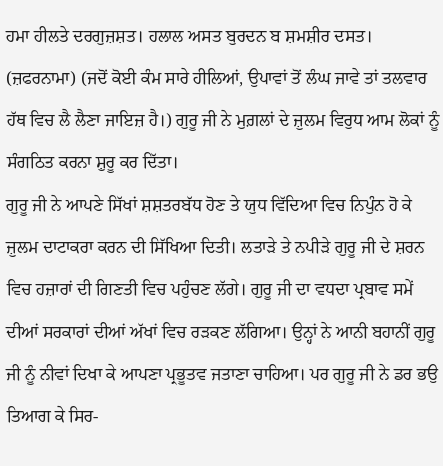ਹਮਾ ਹੀਲਤੇ ਦਰਗੁਜ਼ਸ਼ਤ। ਹਲਾਲ ਅਸਤ ਬੁਰਦਨ ਬ ਸ਼ਮਸ਼ੀਰ ਦਸਤ। (ਜ਼ਫਰਨਾਮਾ) (ਜਦੋਂ ਕੋਈ ਕੰਮ ਸਾਰੇ ਹੀਲਿਆਂ, ਉਪਾਵਾਂ ਤੋਂ ਲੰਘ ਜਾਵੇ ਤਾਂ ਤਲਵਾਰ ਹੱਥ ਵਿਚ ਲੈ ਲੈਣਾ ਜਾਇਜ਼ ਹੈ।) ਗੁਰੂ ਜੀ ਨੇ ਮੁਗ਼ਲਾਂ ਦੇ ਜ਼ੁਲਮ ਵਿਰੁਧ ਆਮ ਲੋਕਾਂ ਨੂੰ ਸੰਗਠਿਤ ਕਰਨਾ ਸ਼ੁਰੂ ਕਰ ਦਿੱਤਾ।
ਗੁਰੂ ਜੀ ਨੇ ਆਪਣੇ ਸਿੱਖਾਂ ਸ਼ਸ਼ਤਰਬੱਧ ਹੋਣ ਤੇ ਯੁਧ ਵਿੱਦਿਆ ਵਿਚ ਨਿਪੁੰਨ ਹੋ ਕੇ ਜ਼ੁਲਮ ਦਾਟਾਕਰਾ ਕਰਨ ਦੀ ਸਿੱਖਿਆ ਦਿਤੀ। ਲਤਾੜੇ ਤੇ ਨਪੀੜੇ ਗੁਰੂ ਜੀ ਦੇ ਸ਼ਰਨ ਵਿਚ ਹਜ਼ਾਰਾਂ ਦੀ ਗਿਣਤੀ ਵਿਚ ਪਹੁੰਚਣ ਲੱਗੇ। ਗੁਰੂ ਜੀ ਦਾ ਵਧਦਾ ਪ੍ਰਬਾਵ ਸਮੇਂ ਦੀਆਂ ਸਰਕਾਰਾਂ ਦੀਆਂ ਅੱਖਾਂ ਵਿਚ ਰੜਕਣ ਲੱਗਿਆ। ਉਨ੍ਹਾਂ ਨੇ ਆਨੀ ਬਹਾਨੀਂ ਗੁਰੂ ਜੀ ਨੂੰ ਨੀਵਾਂ ਦਿਖਾ ਕੇ ਆਪਣਾ ਪ੍ਰਭੂਤਵ ਜਤਾਣਾ ਚਾਹਿਆ। ਪਰ ਗੁਰੂ ਜੀ ਨੇ ਡਰ ਭਉ ਤਿਆਗ ਕੇ ਸਿਰ-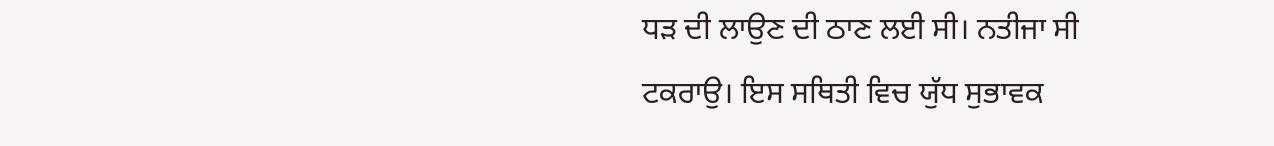ਧੜ ਦੀ ਲਾਉਣ ਦੀ ਠਾਣ ਲਈ ਸੀ। ਨਤੀਜਾ ਸੀ ਟਕਰਾਉ। ਇਸ ਸਥਿਤੀ ਵਿਚ ਯੁੱਧ ਸੁਭਾਵਕ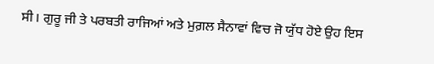ਸੀ। ਗੁਰੂ ਜੀ ਤੇ ਪਰਬਤੀ ਰਾਜਿਆਂ ਅਤੇ ਮੁਗ਼ਲ ਸੈਨਾਵਾਂ ਵਿਚ ਜੋ ਯੁੱਧ ਹੋਏ ਉਹ ਇਸ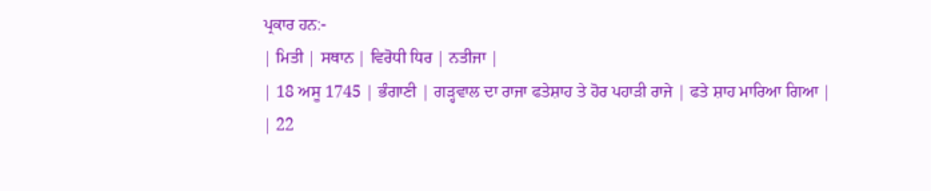ਪ੍ਰਕਾਰ ਹਨ:-
| ਮਿਤੀ | ਸਥਾਨ | ਵਿਰੋਧੀ ਧਿਰ | ਨਤੀਜਾ |
| 18 ਅਸੂ 1745 | ਭੰਗਾਣੀ | ਗੜ੍ਹਵਾਲ ਦਾ ਰਾਜਾ ਫਤੇਸ਼ਾਹ ਤੇ ਹੋਰ ਪਹਾੜੀ ਰਾਜੇ | ਫਤੇ ਸ਼ਾਹ ਮਾਰਿਆ ਗਿਆ |
| 22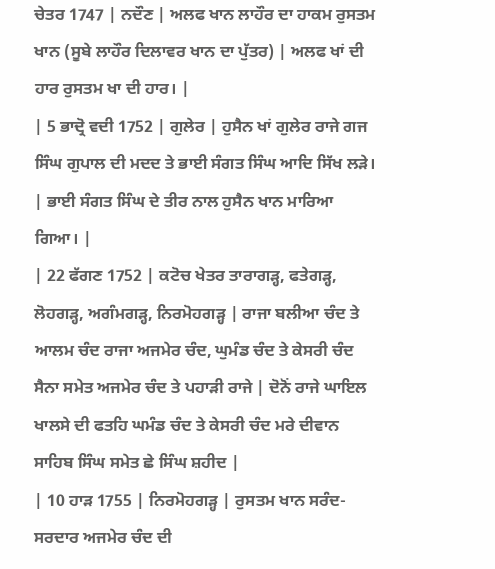ਚੇਤਰ 1747 | ਨਦੌਣ | ਅਲਫ ਖਾਨ ਲਾਹੌਰ ਦਾ ਹਾਕਮ ਰੁਸਤਮ ਖਾਨ (ਸੂਬੇ ਲਾਹੌਰ ਦਿਲਾਵਰ ਖਾਨ ਦਾ ਪੁੱਤਰ) | ਅਲਫ ਖਾਂ ਦੀ ਹਾਰ ਰੁਸਤਮ ਖਾ ਦੀ ਹਾਰ। |
| 5 ਭਾਦ੍ਰੋ ਵਦੀ 1752 | ਗੁਲੇਰ | ਹੁਸੈਨ ਖਾਂ ਗੁਲੇਰ ਰਾਜੇ ਗਜ ਸਿੰਘ ਗੁਪਾਲ ਦੀ ਮਦਦ ਤੇ ਭਾਈ ਸੰਗਤ ਸਿੰਘ ਆਦਿ ਸਿੱਖ ਲੜੇ। | ਭਾਈ ਸੰਗਤ ਸਿੰਘ ਦੇ ਤੀਰ ਨਾਲ ਹੁਸੈਨ ਖਾਨ ਮਾਰਿਆ ਗਿਆ। |
| 22 ਫੱਗਣ 1752 | ਕਟੋਚ ਖੇਤਰ ਤਾਰਾਗੜ੍ਹ, ਫਤੇਗੜ੍ਹ, ਲੋਹਗੜ੍ਹ, ਅਗੰਮਗੜ੍ਹ, ਨਿਰਮੋਹਗੜ੍ਹ | ਰਾਜਾ ਬਲੀਆ ਚੰਦ ਤੇ ਆਲਮ ਚੰਦ ਰਾਜਾ ਅਜਮੇਰ ਚੰਦ, ਘੁਮੰਡ ਚੰਦ ਤੇ ਕੇਸਰੀ ਚੰਦ ਸੈਨਾ ਸਮੇਤ ਅਜਮੇਰ ਚੰਦ ਤੇ ਪਹਾੜੀ ਰਾਜੇ | ਦੋਨੋਂ ਰਾਜੇ ਘਾਇਲ ਖਾਲਸੇ ਦੀ ਫਤਹਿ ਘਮੰਡ ਚੰਦ ਤੇ ਕੇਸਰੀ ਚੰਦ ਮਰੇ ਦੀਵਾਨ ਸਾਹਿਬ ਸਿੰਘ ਸਮੇਤ ਛੇ ਸਿੰਘ ਸ਼ਹੀਦ |
| 10 ਹਾੜ 1755 | ਨਿਰਮੋਹਗੜ੍ਹ | ਰੁਸਤਮ ਖਾਨ ਸਰੰਦ-ਸਰਦਾਰ ਅਜਮੇਰ ਚੰਦ ਦੀ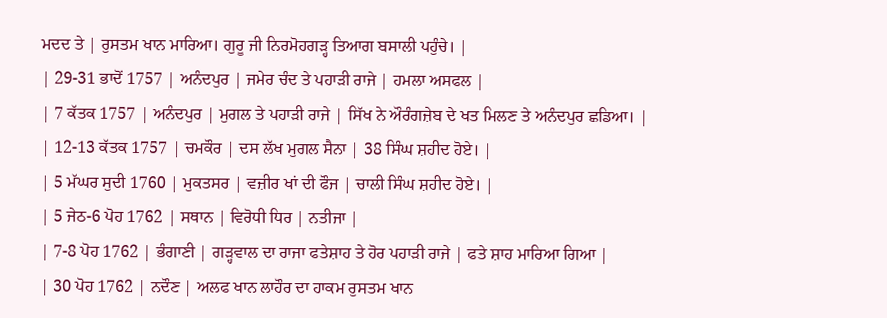ਮਦਦ ਤੇ | ਰੁਸਤਮ ਖਾਨ ਮਾਰਿਆ। ਗੁਰੂ ਜੀ ਨਿਰਮੋਹਗੜ੍ਹ ਤਿਆਗ ਬਸਾਲੀ ਪਹੁੰਚੇ। |
| 29-31 ਭਾਦੋਂ 1757 | ਅਨੰਦਪੁਰ | ਜਮੇਰ ਚੰਦ ਤੇ ਪਹਾੜੀ ਰਾਜੇ | ਹਮਲਾ ਅਸਫਲ |
| 7 ਕੱਤਕ 1757 | ਅਨੰਦਪੁਰ | ਮੁਗਲ ਤੇ ਪਹਾੜੀ ਰਾਜੇ | ਸਿੱਖ ਨੇ ਔਰੰਗਜ਼ੇਬ ਦੇ ਖਤ ਮਿਲਣ ਤੇ ਅਨੰਦਪੁਰ ਛਡਿਆ। |
| 12-13 ਕੱਤਕ 1757 | ਚਮਕੌਰ | ਦਸ ਲੱਖ ਮੁਗਲ ਸੈਨਾ | 38 ਸਿੰਘ ਸ਼ਹੀਦ ਹੋਏ। |
| 5 ਮੱਘਰ ਸੁਦੀ 1760 | ਮੁਕਤਸਰ | ਵਜ਼ੀਰ ਖਾਂ ਦੀ ਫੌਜ | ਚਾਲੀ ਸਿੰਘ ਸ਼ਹੀਦ ਹੋਏ। |
| 5 ਜੇਠ-6 ਪੋਹ 1762 | ਸਥਾਨ | ਵਿਰੋਧੀ ਧਿਰ | ਨਤੀਜਾ |
| 7-8 ਪੋਹ 1762 | ਭੰਗਾਣੀ | ਗੜ੍ਹਵਾਲ ਦਾ ਰਾਜਾ ਫਤੇਸ਼ਾਹ ਤੇ ਹੋਰ ਪਹਾੜੀ ਰਾਜੇ | ਫਤੇ ਸ਼ਾਹ ਮਾਰਿਆ ਗਿਆ |
| 30 ਪੋਹ 1762 | ਨਦੌਣ | ਅਲਫ ਖਾਨ ਲਾਹੌਰ ਦਾ ਹਾਕਮ ਰੁਸਤਮ ਖਾਨ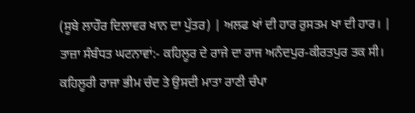(ਸੂਬੇ ਲਾਹੌਰ ਦਿਲਾਵਰ ਖਾਨ ਦਾ ਪੁੱਤਰ) | ਅਲਫ ਖਾਂ ਦੀ ਹਾਰ ਰੁਸਤਮ ਖਾ ਦੀ ਹਾਰ। |
ਤਾਜ਼ਾ ਸੰਬੰਧਤ ਘਟਨਾਵਾਂ:- ਕਹਿਲੂਰ ਦੇ ਰਾਜੇ ਦਾ ਰਾਜ ਅਨੰਦਪੁਰ-ਕੀਰਤਪੁਰ ਤਕ ਸੀ। ਕਹਿਲੂਰੀ ਰਾਜਾ ਭੀਮ ਚੰਦ ਤੇ ਉਸਦੀ ਮਾਤਾ ਰਾਣੀ ਚੰਪਾ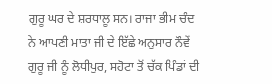ਗੁਰੂ ਘਰ ਦੇ ਸ਼ਰਧਾਲੂ ਸਨ। ਰਾਜਾ ਭੀਮ ਚੰਦ ਨੇ ਆਪਣੀ ਮਾਤਾ ਜੀ ਦੇ ਇੱਛੇ ਅਨੁਸਾਰ ਨੌਵੇਂ ਗੁਰੂ ਜੀ ਨੂੰ ਲੋਧੀਪੁਰ, ਸਹੋਟਾ ਤੋਂ ਚੱਕ ਪਿੰਡਾਂ ਦੀ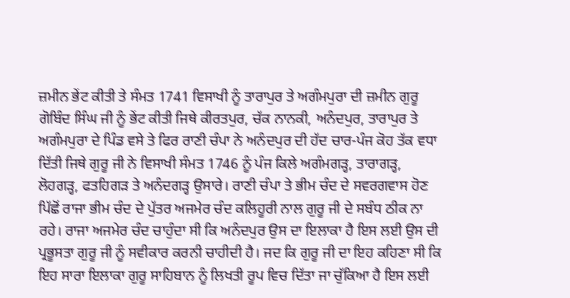ਜ਼ਮੀਨ ਭੇਂਟ ਕੀਤੀ ਤੇ ਸੰਮਤ 1741 ਵਿਸਾਖੀ ਨੂੰ ਤਾਰਾਪੁਰ ਤੇ ਅਗੰਮਪੁਰਾ ਦੀ ਜ਼ਮੀਨ ਗੁਰੂ ਗੋਬਿੰਦ ਸਿੰਘ ਜੀ ਨੂੰ ਭੇਂਟ ਕੀਤੀ ਜਿਥੇ ਕੀਰਤਪੁਰ, ਚੱਕ ਨਾਨਕੀ, ਅਨੰਦਪੁਰ, ਤਾਰਾਪੁਰ ਤੇ ਅਗੰਮਪੁਰਾ ਦੇ ਪਿੰਡ ਵਸੇ ਤੇ ਫਿਰ ਰਾਣੀ ਚੰਪਾ ਨੇ ਅਨੰਦਪੁਰ ਦੀ ਹੱਦ ਚਾਰ-ਪੰਜ ਕੋਹ ਤੱਕ ਵਧਾ ਦਿੱਤੀ ਜਿਥੇ ਗੁਰੂ ਜੀ ਨੇ ਵਿਸਾਖੀ ਸੰਮਤ 1746 ਨੂੰ ਪੰਜ ਕਿਲੇ ਅਗੰਮਗੜ੍ਹ, ਤਾਰਾਗੜ੍ਹ, ਲੋਹਗੜ੍ਹ, ਫਤਹਿਗੜ ਤੇ ਅਨੰਦਗੜ੍ਹ ਉਸਾਰੇ। ਰਾਣੀ ਚੰਪਾ ਤੇ ਭੀਮ ਚੰਦ ਦੇ ਸਵਰਗਵਾਸ ਹੋਣ ਪਿੱਛੋਂ ਰਾਜਾ ਭੀਮ ਚੰਦ ਦੇ ਪੁੱਤਰ ਅਜਮੇਰ ਚੰਦ ਕਲਿਹੂਰੀ ਨਾਲ ਗੁਰੂ ਜੀ ਦੇ ਸਬੰਧ ਠੀਕ ਨਾ ਰਹੇ। ਰਾਜਾ ਅਜਮੇਰ ਚੰਦ ਚਾਹੁੰਦਾ ਸੀ ਕਿ ਅਨੰਦਪੁਰ ਉਸ ਦਾ ਇਲਾਕਾ ਹੈ ਇਸ ਲਈ ਉਸ ਦੀ ਪ੍ਰਭੂਸਤਾ ਗੁਰੂ ਜੀ ਨੂੰ ਸਵੀਕਾਰ ਕਰਨੀ ਚਾਹੀਦੀ ਹੈ। ਜਦ ਕਿ ਗੁਰੂ ਜੀ ਦਾ ਇਹ ਕਹਿਣਾ ਸੀ ਕਿ ਇਹ ਸਾਰਾ ਇਲਾਕਾ ਗੁਰੂ ਸਾਹਿਬਾਨ ਨੂੰ ਲਿਖਤੀ ਰੂਪ ਵਿਚ ਦਿੱਤਾ ਜਾ ਚੁੱਕਿਆ ਹੈ ਇਸ ਲਈ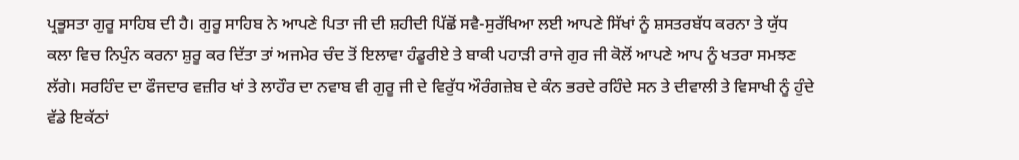ਪ੍ਰਭੂਸਤਾ ਗੁਰੂ ਸਾਹਿਬ ਦੀ ਹੈ। ਗੁਰੂ ਸਾਹਿਬ ਨੇ ਆਪਣੇ ਪਿਤਾ ਜੀ ਦੀ ਸ਼ਹੀਦੀ ਪਿੱਛੋਂ ਸਵੈ-ਸੁਰੱਖਿਆ ਲਈ ਆਪਣੇ ਸਿੱਖਾਂ ਨੂੰ ਸ਼ਸਤਰਬੱਧ ਕਰਨਾ ਤੇ ਯੁੱਧ ਕਲਾ ਵਿਚ ਨਿਪੁੰਨ ਕਰਨਾ ਸ਼ੁਰੂ ਕਰ ਦਿੱਤਾ ਤਾਂ ਅਜਮੇਰ ਚੰਦ ਤੋਂ ਇਲਾਵਾ ਹੰਡੂਰੀਏ ਤੇ ਬਾਕੀ ਪਹਾੜੀ ਰਾਜੇ ਗੁਰ ਜੀ ਕੋਲੋਂ ਆਪਣੇ ਆਪ ਨੂੰ ਖਤਰਾ ਸਮਝਣ ਲੱਗੇ। ਸਰਹਿੰਦ ਦਾ ਫੌਜਦਾਰ ਵਜ਼ੀਰ ਖਾਂ ਤੇ ਲਾਹੌਰ ਦਾ ਨਵਾਬ ਵੀ ਗੁਰੂ ਜੀ ਦੇ ਵਿਰੁੱਧ ਔਰੰਗਜ਼ੇਬ ਦੇ ਕੰਨ ਭਰਦੇ ਰਹਿੰਦੇ ਸਨ ਤੇ ਦੀਵਾਲੀ ਤੇ ਵਿਸਾਖੀ ਨੂੰ ਹੁੰਦੇ ਵੱਡੇ ਇਕੱਠਾਂ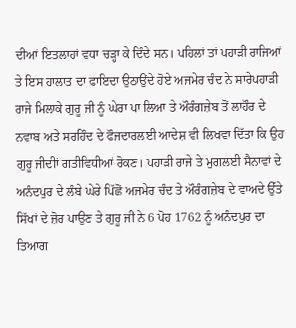ਦੀਆਂ ਇਤਲਾਹਾਂ ਵਧਾ ਚੜ੍ਹਾ ਕੇ ਦਿੰਦੇ ਸਨ। ਪਹਿਲਾਂ ਤਾਂ ਪਹਾੜੀ ਰਾਜਿਆਂ ਤੇ ਇਸ ਹਾਲਾਤ ਦਾ ਫਾਇਦਾ ਉਠਾਉਂਦੇ ਹੋਏ ਅਜਮੇਰ ਚੰਦ ਨੇ ਸਾਰੇਪਹਾੜੀ ਰਾਜੇ ਮਿਲਾਕੇ ਗੁਰੂ ਜੀ ਨੂੰ ਘੇਰਾ ਪਾ ਲਿਆ ਤੇ ਔਰੰਗਜ਼ੇਬ ਤੋਂ ਲਾਹੌਰ ਦੇ ਨਵਾਬ ਅਤੇ ਸਰਹਿੰਦ ਦੇ ਫੌਜਦਾਰਲਈ ਆਦੇਸ਼ ਵੀ ਲਿਖਵਾ ਦਿੱਤਾ ਕਿ ਉਹ ਗੁਰੂ ਜੀਦੀਾਂ ਗਤੀਵਿਧੀਆਂ ਰੋਕਣ। ਪਹਾੜੀ ਰਾਜੇ ਤੇ ਮੁਗਲਈ ਸੈਨਾਵਾਂ ਦੇ ਅਨੰਦਪੁਰ ਦੇ ਲੰਬੇ ਘੇਰੇ ਪਿੱਛੋਂ ਅਜਮੇਰ ਚੰਦ ਤੇ ਔਰੰਗਜ਼ੇਬ ਦੇ ਵਾਅਦੇ ਉੱਤੇ ਸਿੱਖਾਂ ਦੇ ਜ਼ੋਰ ਪਾਉਣ ਤੇ ਗੁਰੂ ਜੀ ਨੇ 6 ਪੋਹ 1762 ਨੂੰ ਅਨੰਦਪੁਰ ਦਾ ਤਿਆਗ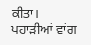ਕੀਤਾ। ਪਹਾੜੀਆਂ ਵਾਂਗ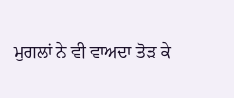ਮੁਗਲਾਂ ਨੇ ਵੀ ਵਾਅਦਾ ਤੋੜ ਕੇ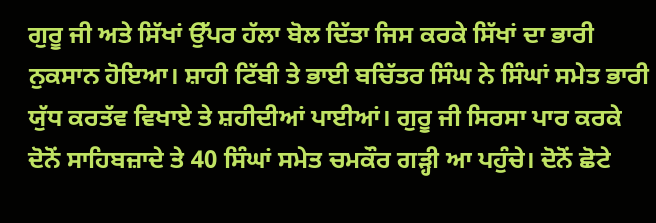ਗੁਰੂ ਜੀ ਅਤੇ ਸਿੱਖਾਂ ਉੱਪਰ ਹੱਲਾ ਬੋਲ ਦਿੱਤਾ ਜਿਸ ਕਰਕੇ ਸਿੱਖਾਂ ਦਾ ਭਾਰੀ ਨੁਕਸਾਨ ਹੋਇਆ। ਸ਼ਾਹੀ ਟਿੱਬੀ ਤੇ ਭਾਈ ਬਚਿੱਤਰ ਸਿੰਘ ਨੇ ਸਿੰਘਾਂ ਸਮੇਤ ਭਾਰੀ ਯੁੱਧ ਕਰਤੱਵ ਵਿਖਾਏ ਤੇ ਸ਼ਹੀਦੀਆਂ ਪਾਈਆਂ। ਗੁਰੂ ਜੀ ਸਿਰਸਾ ਪਾਰ ਕਰਕੇ ਦੋਨੋਂ ਸਾਹਿਬਜ਼ਾਦੇ ਤੇ 40 ਸਿੰਘਾਂ ਸਮੇਤ ਚਮਕੌਰ ਗੜ੍ਹੀ ਆ ਪਹੁੰਚੇ। ਦੋਨੋਂ ਛੋਟੇ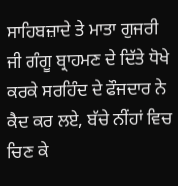ਸਾਹਿਬਜ਼ਾਦੇ ਤੇ ਮਾਤਾ ਗੁਜਰੀ ਜੀ ਗੰਗੂ ਬ੍ਰਾਹਮਣ ਦੇ ਦਿੱਤੇ ਧੋਖੇ ਕਰਕੇ ਸਰਹਿੰਦ ਦੇ ਫੌਜਦਾਰ ਨੇ ਕੈਦ ਕਰ ਲਏ, ਬੱਚੇ ਨੀਂਹਾਂ ਵਿਚ ਚਿਣ ਕੇ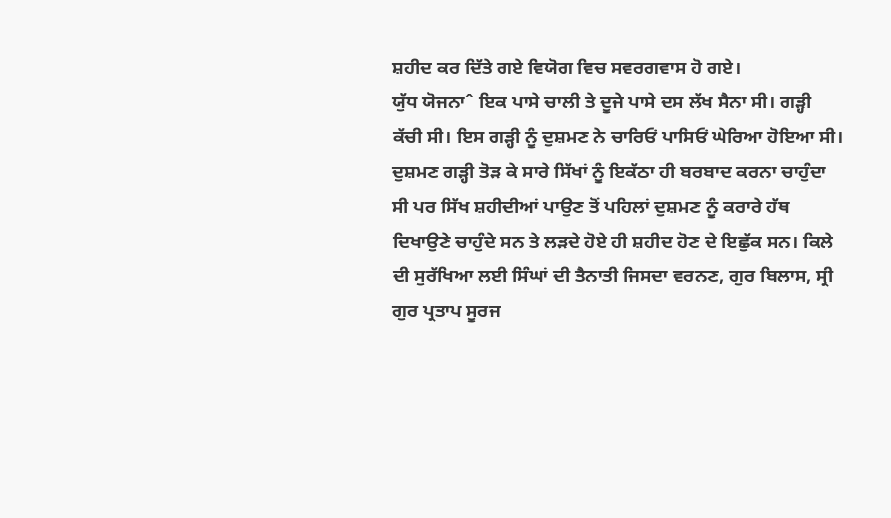ਸ਼ਹੀਦ ਕਰ ਦਿੱਤੇ ਗਏ ਵਿਯੋਗ ਵਿਚ ਸਵਰਗਵਾਸ ਹੋ ਗਏ।
ਯੁੱਧ ਯੋਜਨਾˆ ਇਕ ਪਾਸੇ ਚਾਲੀ ਤੇ ਦੂਜੇ ਪਾਸੇ ਦਸ ਲੱਖ ਸੈਨਾ ਸੀ। ਗੜ੍ਹੀ ਕੱਚੀ ਸੀ। ਇਸ ਗੜ੍ਹੀ ਨੂੰ ਦੁਸ਼ਮਣ ਨੇ ਚਾਰਿਓਂ ਪਾਸਿਓਂ ਘੇਰਿਆ ਹੋਇਆ ਸੀ। ਦੁਸ਼ਮਣ ਗੜ੍ਹੀ ਤੋੜ ਕੇ ਸਾਰੇ ਸਿੱਖਾਂ ਨੂੰ ਇਕੱਠਾ ਹੀ ਬਰਬਾਦ ਕਰਨਾ ਚਾਹੁੰਦਾ ਸੀ ਪਰ ਸਿੱਖ ਸ਼ਹੀਦੀਆਂ ਪਾਉਣ ਤੋਂ ਪਹਿਲਾਂ ਦੁਸ਼ਮਣ ਨੂੰ ਕਰਾਰੇ ਹੱਥ ਦਿਖਾਉਣੇ ਚਾਹੁੰਦੇ ਸਨ ਤੇ ਲੜਦੇ ਹੋਏ ਹੀ ਸ਼ਹੀਦ ਹੋਣ ਦੇ ਇਛੁੱਕ ਸਨ। ਕਿਲੇ ਦੀ ਸੁਰੱਖਿਆ ਲਈ ਸਿੰਘਾਂ ਦੀ ਤੈਨਾਤੀ ਜਿਸਦਾ ਵਰਨਣ, ਗੁਰ ਬਿਲਾਸ, ਸ੍ਰੀ ਗੁਰ ਪ੍ਰਤਾਪ ਸੂਰਜ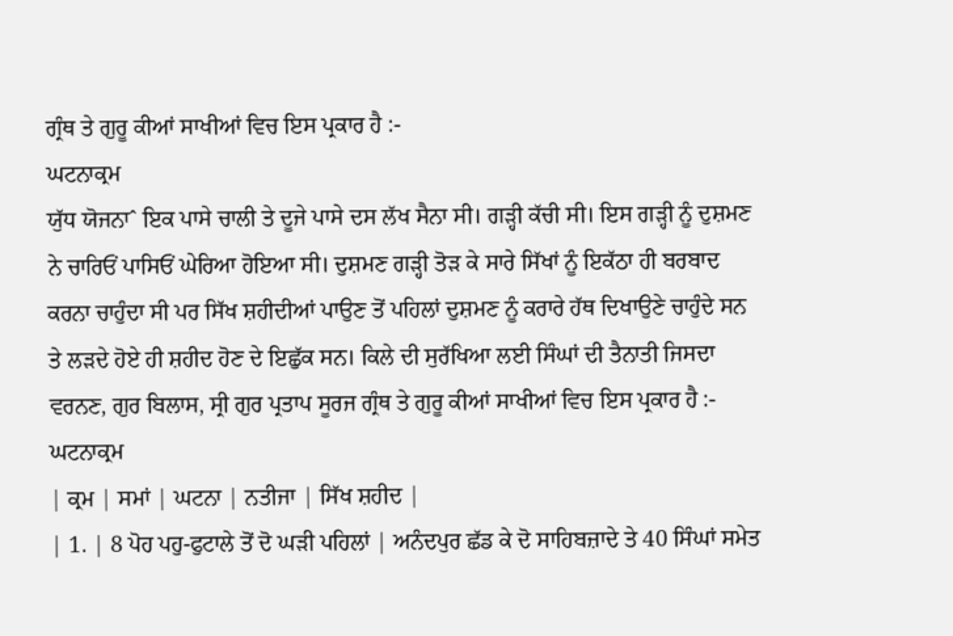ਗ੍ਰੰਥ ਤੇ ਗੁਰੂ ਕੀਆਂ ਸਾਖੀਆਂ ਵਿਚ ਇਸ ਪ੍ਰਕਾਰ ਹੈ :-
ਘਟਨਾਕ੍ਰਮ
ਯੁੱਧ ਯੋਜਨਾˆ ਇਕ ਪਾਸੇ ਚਾਲੀ ਤੇ ਦੂਜੇ ਪਾਸੇ ਦਸ ਲੱਖ ਸੈਨਾ ਸੀ। ਗੜ੍ਹੀ ਕੱਚੀ ਸੀ। ਇਸ ਗੜ੍ਹੀ ਨੂੰ ਦੁਸ਼ਮਣ ਨੇ ਚਾਰਿਓਂ ਪਾਸਿਓਂ ਘੇਰਿਆ ਹੋਇਆ ਸੀ। ਦੁਸ਼ਮਣ ਗੜ੍ਹੀ ਤੋੜ ਕੇ ਸਾਰੇ ਸਿੱਖਾਂ ਨੂੰ ਇਕੱਠਾ ਹੀ ਬਰਬਾਦ ਕਰਨਾ ਚਾਹੁੰਦਾ ਸੀ ਪਰ ਸਿੱਖ ਸ਼ਹੀਦੀਆਂ ਪਾਉਣ ਤੋਂ ਪਹਿਲਾਂ ਦੁਸ਼ਮਣ ਨੂੰ ਕਰਾਰੇ ਹੱਥ ਦਿਖਾਉਣੇ ਚਾਹੁੰਦੇ ਸਨ ਤੇ ਲੜਦੇ ਹੋਏ ਹੀ ਸ਼ਹੀਦ ਹੋਣ ਦੇ ਇਛੁੱਕ ਸਨ। ਕਿਲੇ ਦੀ ਸੁਰੱਖਿਆ ਲਈ ਸਿੰਘਾਂ ਦੀ ਤੈਨਾਤੀ ਜਿਸਦਾ ਵਰਨਣ, ਗੁਰ ਬਿਲਾਸ, ਸ੍ਰੀ ਗੁਰ ਪ੍ਰਤਾਪ ਸੂਰਜ ਗ੍ਰੰਥ ਤੇ ਗੁਰੂ ਕੀਆਂ ਸਾਖੀਆਂ ਵਿਚ ਇਸ ਪ੍ਰਕਾਰ ਹੈ :-
ਘਟਨਾਕ੍ਰਮ
| ਕ੍ਰਮ | ਸਮਾਂ | ਘਟਨਾ | ਨਤੀਜਾ | ਸਿੱਖ ਸ਼ਹੀਦ |
| 1. | 8 ਪੋਹ ਪਹੁ-ਫੁਟਾਲੇ ਤੋਂ ਦੋ ਘੜੀ ਪਹਿਲਾਂ | ਅਨੰਦਪੁਰ ਛੱਡ ਕੇ ਦੋ ਸਾਹਿਬਜ਼ਾਦੇ ਤੇ 40 ਸਿੰਘਾਂ ਸਮੇਤ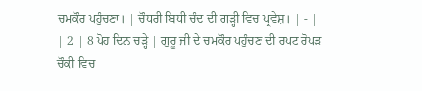ਚਮਕੌਰ ਪਹੁੰਚਣਾ। | ਚੌਧਰੀ ਬਿਧੀ ਚੰਦ ਦੀ ਗੜ੍ਹੀ ਵਿਚ ਪ੍ਰਵੇਸ਼। | - |
| 2 | 8 ਪੋਹ ਦਿਨ ਚੜ੍ਹੇ | ਗੁਰੂ ਜੀ ਦੇ ਚਮਕੌਰ ਪਹੁੰਚਣ ਦੀ ਰਪਟ ਰੋਪੜ ਚੌਕੀ ਵਿਚ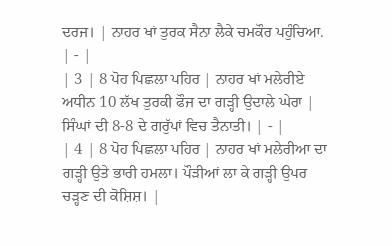ਦਰਜ। | ਨਾਹਰ ਖਾਂ ਤੁਰਕ ਸੈਨਾ ਲੈਕੇ ਚਮਕੌਰ ਪਹੁੰਚਿਆ. | - |
| 3 | 8 ਪੋਹ ਪਿਛਲਾ ਪਹਿਰ | ਨਾਹਰ ਖਾਂ ਮਲੇਰੀਏ ਅਧੀਨ 10 ਲੱਖ ਤੁਰਕੀ ਫੌਜ ਦਾ ਗੜ੍ਹੀ ਉਦਾਲੇ ਘੇਰਾ | ਸਿੰਘਾਂ ਦੀ 8-8 ਦੇ ਗਰੁੱਪਾਂ ਵਿਚ ਤੈਨਾਤੀ। | - |
| 4 | 8 ਪੋਹ ਪਿਛਲਾ ਪਹਿਰ | ਨਾਹਰ ਖਾਂ ਮਲੇਰੀਆ ਦਾ ਗੜ੍ਹੀ ਉਤੇ ਭਾਰੀ ਹਮਲਾ। ਪੌੜੀਆਂ ਲਾ ਕੇ ਗੜ੍ਹੀ ਉਪਰ ਚੜ੍ਹਣ ਦੀ ਕੋਸ਼ਿਸ਼। |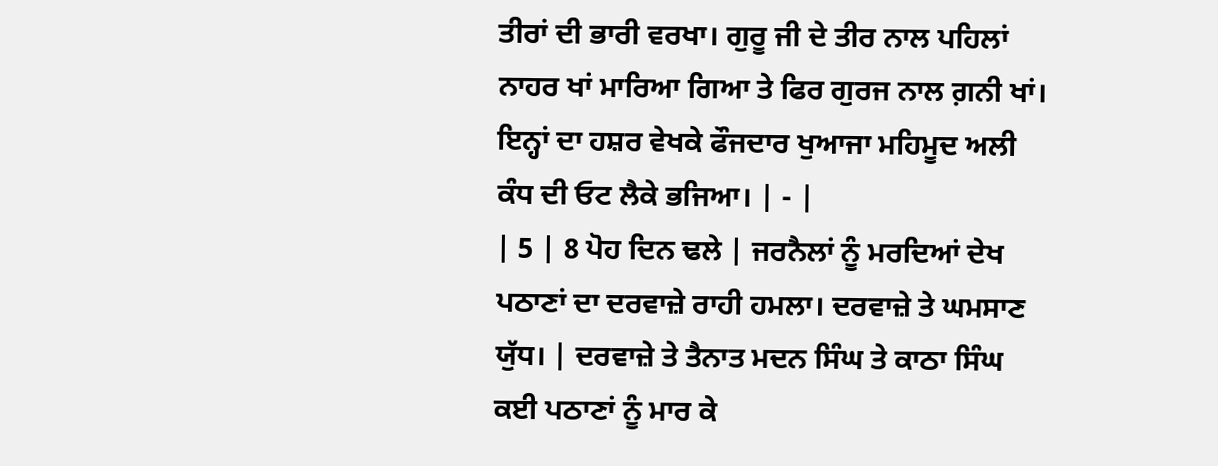ਤੀਰਾਂ ਦੀ ਭਾਰੀ ਵਰਖਾ। ਗੁਰੂ ਜੀ ਦੇ ਤੀਰ ਨਾਲ ਪਹਿਲਾਂ ਨਾਹਰ ਖਾਂ ਮਾਰਿਆ ਗਿਆ ਤੇ ਫਿਰ ਗੁਰਜ ਨਾਲ ਗ਼ਨੀ ਖਾਂ। ਇਨ੍ਹਾਂ ਦਾ ਹਸ਼ਰ ਵੇਖਕੇ ਫੌਜਦਾਰ ਖੁਆਜਾ ਮਹਿਮੂਦ ਅਲੀ ਕੰਧ ਦੀ ਓਟ ਲੈਕੇ ਭਜਿਆ। | - |
| 5 | 8 ਪੋਹ ਦਿਨ ਢਲੇ | ਜਰਨੈਲਾਂ ਨੂੰ ਮਰਦਿਆਂ ਦੇਖ ਪਠਾਣਾਂ ਦਾ ਦਰਵਾਜ਼ੇ ਰਾਹੀ ਹਮਲਾ। ਦਰਵਾਜ਼ੇ ਤੇ ਘਮਸਾਣ ਯੁੱਧ। | ਦਰਵਾਜ਼ੇ ਤੇ ਤੈਨਾਤ ਮਦਨ ਸਿੰਘ ਤੇ ਕਾਠਾ ਸਿੰਘ ਕਈ ਪਠਾਣਾਂ ਨੂੰ ਮਾਰ ਕੇ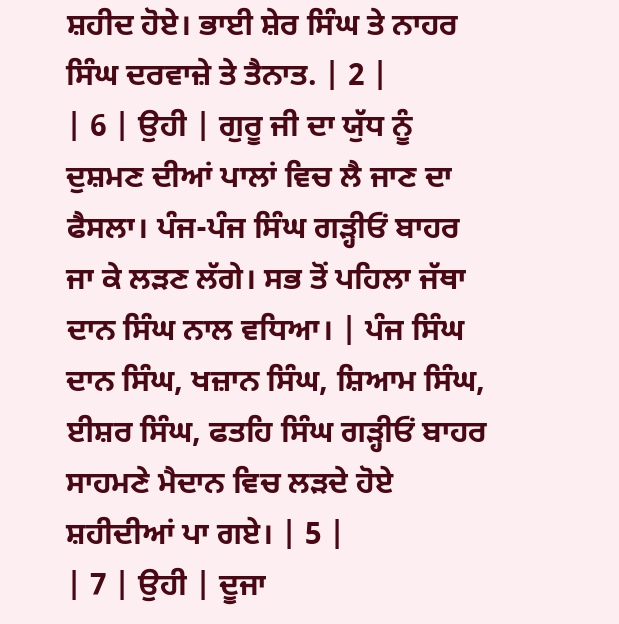ਸ਼ਹੀਦ ਹੋਏ। ਭਾਈ ਸ਼ੇਰ ਸਿੰਘ ਤੇ ਨਾਹਰ ਸਿੰਘ ਦਰਵਾਜ਼ੇ ਤੇ ਤੈਨਾਤ. | 2 |
| 6 | ਉਹੀ | ਗੁਰੂ ਜੀ ਦਾ ਯੁੱਧ ਨੂੰ ਦੁਸ਼ਮਣ ਦੀਆਂ ਪਾਲਾਂ ਵਿਚ ਲੈ ਜਾਣ ਦਾ ਫੈਸਲਾ। ਪੰਜ-ਪੰਜ ਸਿੰਘ ਗੜ੍ਹੀਓਂ ਬਾਹਰ ਜਾ ਕੇ ਲੜਣ ਲੱਗੇ। ਸਭ ਤੋਂ ਪਹਿਲਾ ਜੱਥਾ ਦਾਨ ਸਿੰਘ ਨਾਲ ਵਧਿਆ। | ਪੰਜ ਸਿੰਘ ਦਾਨ ਸਿੰਘ, ਖਜ਼ਾਨ ਸਿੰਘ, ਸ਼ਿਆਮ ਸਿੰਘ, ਈਸ਼ਰ ਸਿੰਘ, ਫਤਹਿ ਸਿੰਘ ਗੜ੍ਹੀਓਂ ਬਾਹਰ ਸਾਹਮਣੇ ਮੈਦਾਨ ਵਿਚ ਲੜਦੇ ਹੋਏ ਸ਼ਹੀਦੀਆਂ ਪਾ ਗਏ। | 5 |
| 7 | ਉਹੀ | ਦੂਜਾ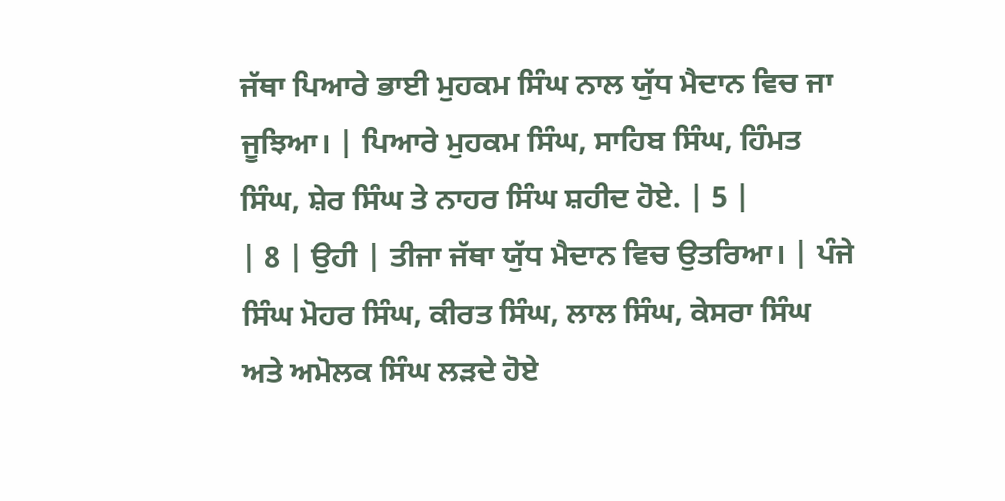ਜੱਥਾ ਪਿਆਰੇ ਭਾਈ ਮੁਹਕਮ ਸਿੰਘ ਨਾਲ ਯੁੱਧ ਮੈਦਾਨ ਵਿਚ ਜਾ ਜੂਝਿਆ। | ਪਿਆਰੇ ਮੁਹਕਮ ਸਿੰਘ, ਸਾਹਿਬ ਸਿੰਘ, ਹਿੰਮਤ ਸਿੰਘ, ਸ਼ੇਰ ਸਿੰਘ ਤੇ ਨਾਹਰ ਸਿੰਘ ਸ਼ਹੀਦ ਹੋਏ. | 5 |
| 8 | ਉਹੀ | ਤੀਜਾ ਜੱਥਾ ਯੁੱਧ ਮੈਦਾਨ ਵਿਚ ਉਤਰਿਆ। | ਪੰਜੇ ਸਿੰਘ ਮੋਹਰ ਸਿੰਘ, ਕੀਰਤ ਸਿੰਘ, ਲਾਲ ਸਿੰਘ, ਕੇਸਰਾ ਸਿੰਘ ਅਤੇ ਅਮੋਲਕ ਸਿੰਘ ਲੜਦੇ ਹੋਏ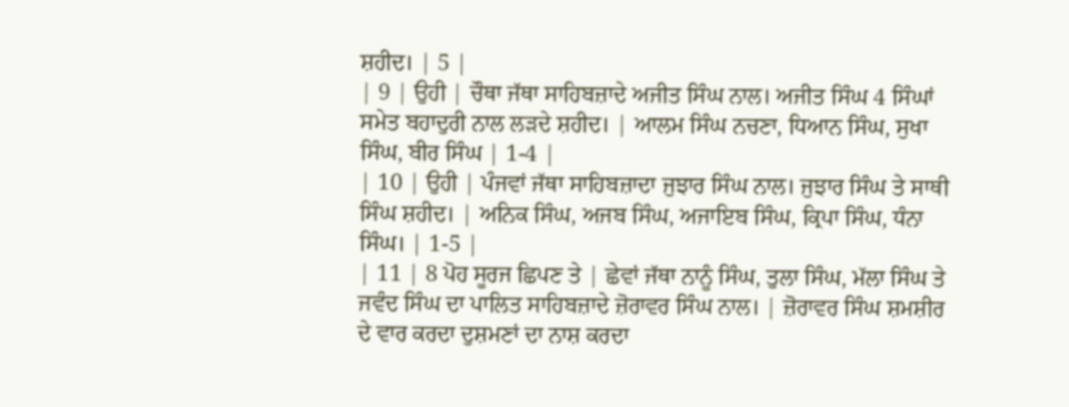ਸ਼ਹੀਦ। | 5 |
| 9 | ਉਹੀ | ਚੌਥਾ ਜੱਥਾ ਸਾਹਿਬਜ਼ਾਦੇ ਅਜੀਤ ਸਿੰਘ ਨਾਲ। ਅਜੀਤ ਸਿੰਘ 4 ਸਿੰਘਾਂ ਸਮੇਤ ਬਹਾਦੁਰੀ ਨਾਲ ਲੜਦੇ ਸ਼ਹੀਦ। | ਆਲਮ ਸਿੰਘ ਨਚਣਾ, ਧਿਆਨ ਸਿੰਘ, ਸੁਖਾ ਸਿੰਘ, ਬੀਰ ਸਿੰਘ | 1-4 |
| 10 | ਉਹੀ | ਪੰਜਵਾਂ ਜੱਥਾ ਸਾਹਿਬਜ਼ਾਦਾ ਜੁਝਾਰ ਸਿੰਘ ਨਾਲ। ਜੁਝਾਰ ਸਿੰਘ ਤੇ ਸਾਥੀ ਸਿੰਘ ਸ਼ਹੀਦ। | ਅਨਿਕ ਸਿੰਘ, ਅਜਬ ਸਿੰਘ, ਅਜਾਇਬ ਸਿੰਘ, ਕ੍ਰਿਪਾ ਸਿੰਘ, ਧੰਨਾ ਸਿੰਘ। | 1-5 |
| 11 | 8 ਪੋਹ ਸੂਰਜ ਛਿਪਣ ਤੇ | ਛੇਵਾਂ ਜੱਥਾ ਨਾਨੂੰ ਸਿੰਘ, ਤੁਲਾ ਸਿੰਘ, ਮੱਲਾ ਸਿੰਘ ਤੇ ਜਵੰਦ ਸਿੰਘ ਦਾ ਪਾਲਿਤ ਸਾਹਿਬਜ਼ਾਦੇ ਜ਼ੋਰਾਵਰ ਸਿੰਘ ਨਾਲ। | ਜ਼ੋਰਾਵਰ ਸਿੰਘ ਸ਼ਮਸ਼ੀਰ ਦੇ ਵਾਰ ਕਰਦਾ ਦੁਸ਼ਮਣਾਂ ਦਾ ਨਾਸ਼ ਕਰਦਾ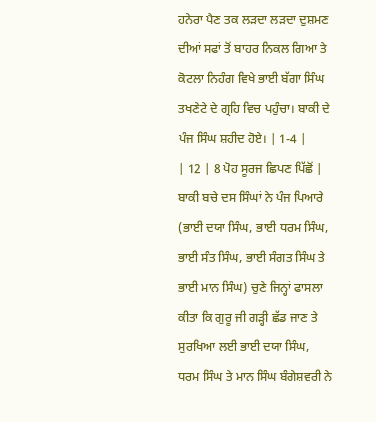ਹਨੇਰਾ ਪੈਣ ਤਕ ਲੜਦਾ ਲੜਦਾ ਦੁਸ਼ਮਣ ਦੀਆਂ ਸਫਾਂ ਤੋਂ ਬਾਹਰ ਨਿਕਲ ਗਿਆ ਤੇ ਕੋਟਲਾ ਨਿਹੰਗ ਵਿਖੇ ਭਾਈ ਬੱਗਾ ਸਿੰਘ ਤਖਣੇਟੇ ਦੇ ਗ੍ਰਹਿ ਵਿਚ ਪਹੁੰਚਾ। ਬਾਕੀ ਦੇ ਪੰਜ ਸਿੰਘ ਸ਼ਹੀਦ ਹੋਏ। | 1-4 |
| 12 | 8 ਪੋਹ ਸੂਰਜ ਛਿਪਣ ਪਿੱਛੋਂ | ਬਾਕੀ ਬਚੇ ਦਸ ਸਿੰਘਾਂ ਨੇ ਪੰਜ ਪਿਆਰੇ (ਭਾਈ ਦਯਾ ਸਿੰਘ, ਭਾਈ ਧਰਮ ਸਿੰਘ, ਭਾਈ ਸੰਤ ਸਿੰਘ, ਭਾਈ ਸੰਗਤ ਸਿੰਘ ਤੇ ਭਾਈ ਮਾਨ ਸਿੰਘ) ਚੁਣੇ ਜਿਨ੍ਹਾਂ ਫਾਸਲਾ ਕੀਤਾ ਕਿ ਗੁਰੂ ਜੀ ਗੜ੍ਹੀ ਛੱਡ ਜਾਣ ਤੇ ਸੁਰਖਿਆ ਲਈ ਭਾਈ ਦਯਾ ਸਿੰਘ, ਧਰਮ ਸਿੰਘ ਤੇ ਮਾਨ ਸਿੰਘ ਬੰਗੇਸ਼ਵਰੀ ਨੇ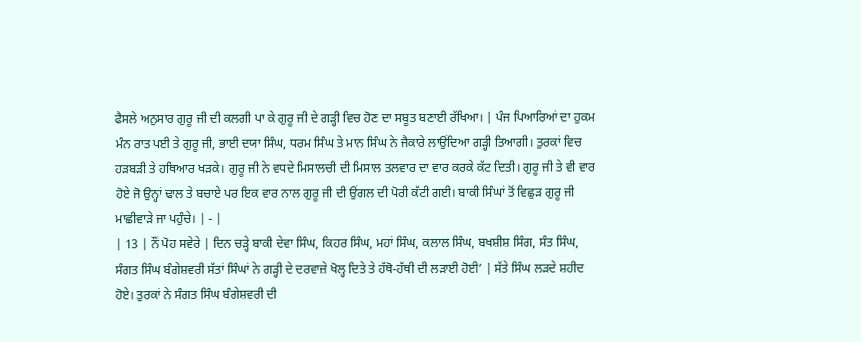ਫੈਸਲੇ ਅਨੁਸਾਰ ਗੁਰੂ ਜੀ ਦੀ ਕਲਗੀ ਪਾ ਕੇ ਗੁਰੂ ਜੀ ਦੇ ਗੜ੍ਹੀ ਵਿਚ ਹੋਣ ਦਾ ਸਬੂਤ ਬਣਾਈ ਰੱਖਿਆ। | ਪੰਜ ਪਿਆਰਿਆਂ ਦਾ ਹੁਕਮ ਮੰਨ ਰਾਤ ਪਈ ਤੇ ਗੁਰੂ ਜੀ, ਭਾਈ ਦਯਾ ਸਿੰਘ, ਧਰਮ ਸਿੰਘ ਤੇ ਮਾਨ ਸਿੰਘ ਨੇ ਜੈਕਾਰੇ ਲਾਉਂਦਿਆ ਗੜ੍ਹੀ ਤਿਆਗੀ। ਤੁਰਕਾਂ ਵਿਚ ਹੜਬੜੀ ਤੇ ਹਥਿਆਰ ਖੜਕੇ। ਗੁਰੂ ਜੀ ਨੇ ਵਧਦੇ ਮਿਸਾਲਚੀ ਦੀ ਮਿਸਾਲ ਤਲਵਾਰ ਦਾ ਵਾਰ ਕਰਕੇ ਕੱਟ ਦਿਤੀ। ਗੁਰੂ ਜੀ ਤੇ ਵੀ ਵਾਰ ਹੋਏ ਜੋ ਉਨ੍ਹਾਂ ਢਾਲ ਤੇ ਬਚਾਏ ਪਰ ਇਕ ਵਾਰ ਨਾਲ ਗੁਰੂ ਜੀ ਦੀ ਉਂਗਲ ਦੀ ਪੋਰੀ ਕੱਟੀ ਗਈ। ਬਾਕੀ ਸਿੰਘਾਂ ਤੋਂ ਵਿਛੁੜ ਗੁਰੂ ਜੀ ਮਾਛੀਵਾੜੇ ਜਾ ਪਹੁੰਚੇ। | - |
| 13 | ਨੌਂ ਪੋਹ ਸਵੇਰੇ | ਦਿਨ ਚੜ੍ਹੇ ਬਾਕੀ ਦੇਵਾ ਸਿੰਘ, ਕਿਹਰ ਸਿੰਘ, ਮਹਾਂ ਸਿੰਘ, ਕਲਾਲ ਸਿੰਘ, ਬਖਸ਼ੀਸ਼ ਸਿੰਗ, ਸੰਤ ਸਿੰਘ, ਸੰਗਤ ਸਿੰਘ ਬੰਗੇਸ਼ਵਰੀ ਸੱਤਾਂ ਸਿੰਘਾਂ ਨੇ ਗੜ੍ਹੀ ਦੇ ਦਰਵਾਜ਼ੇ ਖੋਲ੍ਹ ਦਿਤੇ ਤੇ ਹੱਥੋ-ਹੱਥੀ ਦੀ ਲੜਾਈ ਹੋਈ’ | ਸੱਤੇ ਸਿੰਘ ਲੜਦੇ ਸ਼ਹੀਦ ਹੋਏ। ਤੁਰਕਾਂ ਨੇ ਸੰਗਤ ਸਿੰਘ ਬੰਗੇਸ਼ਵਰੀ ਦੀ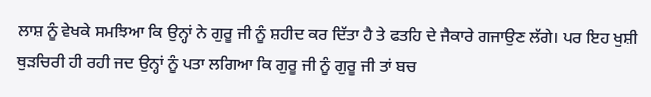ਲਾਸ਼ ਨੂੰ ਵੇਖਕੇ ਸਮਝਿਆ ਕਿ ਉਨ੍ਹਾਂ ਨੇ ਗੁਰੂ ਜੀ ਨੂੰ ਸ਼ਹੀਦ ਕਰ ਦਿੱਤਾ ਹੈ ਤੇ ਫਤਹਿ ਦੇ ਜੈਕਾਰੇ ਗਜਾਉਣ ਲੱਗੇ। ਪਰ ਇਹ ਖੁਸ਼ੀ ਥੁੜਚਿਰੀ ਹੀ ਰਹੀ ਜਦ ਉਨ੍ਹਾਂ ਨੂੰ ਪਤਾ ਲਗਿਆ ਕਿ ਗੁਰੂ ਜੀ ਨੂੰ ਗੁਰੂ ਜੀ ਤਾਂ ਬਚ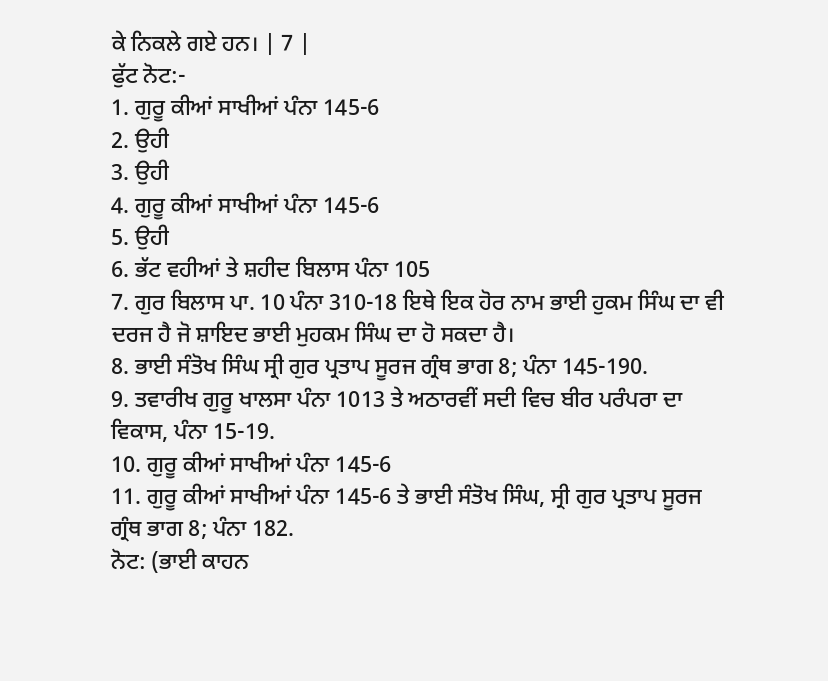ਕੇ ਨਿਕਲੇ ਗਏ ਹਨ। | 7 |
ਫੁੱਟ ਨੋਟ:-
1. ਗੁਰੂ ਕੀਆਂ ਸਾਖੀਆਂ ਪੰਨਾ 145-6
2. ਉਹੀ
3. ਉਹੀ
4. ਗੁਰੂ ਕੀਆਂ ਸਾਖੀਆਂ ਪੰਨਾ 145-6
5. ਉਹੀ
6. ਭੱਟ ਵਹੀਆਂ ਤੇ ਸ਼ਹੀਦ ਬਿਲਾਸ ਪੰਨਾ 105
7. ਗੁਰ ਬਿਲਾਸ ਪਾ. 10 ਪੰਨਾ 310-18 ਇਥੇ ਇਕ ਹੋਰ ਨਾਮ ਭਾਈ ਹੁਕਮ ਸਿੰਘ ਦਾ ਵੀ ਦਰਜ ਹੈ ਜੋ ਸ਼ਾਇਦ ਭਾਈ ਮੁਹਕਮ ਸਿੰਘ ਦਾ ਹੋ ਸਕਦਾ ਹੈ।
8. ਭਾਈ ਸੰਤੋਖ ਸਿੰਘ ਸ੍ਰੀ ਗੁਰ ਪ੍ਰਤਾਪ ਸੂਰਜ ਗ੍ਰੰਥ ਭਾਗ 8; ਪੰਨਾ 145-190.
9. ਤਵਾਰੀਖ ਗੁਰੂ ਖਾਲਸਾ ਪੰਨਾ 1013 ਤੇ ਅਠਾਰਵੀਂ ਸਦੀ ਵਿਚ ਬੀਰ ਪਰੰਪਰਾ ਦਾ ਵਿਕਾਸ, ਪੰਨਾ 15-19.
10. ਗੁਰੂ ਕੀਆਂ ਸਾਖੀਆਂ ਪੰਨਾ 145-6
11. ਗੁਰੂ ਕੀਆਂ ਸਾਖੀਆਂ ਪੰਨਾ 145-6 ਤੇ ਭਾਈ ਸੰਤੋਖ ਸਿੰਘ, ਸ੍ਰੀ ਗੁਰ ਪ੍ਰਤਾਪ ਸੂਰਜ ਗ੍ਰੰਥ ਭਾਗ 8; ਪੰਨਾ 182.
ਨੋਟ: (ਭਾਈ ਕਾਹਨ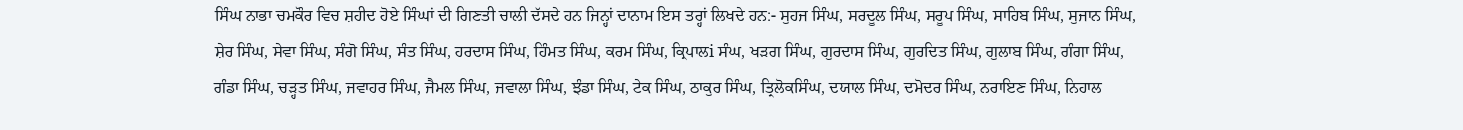ਸਿੰਘ ਨਾਭਾ ਚਮਕੌਰ ਵਿਚ ਸ਼ਹੀਦ ਹੋਏ ਸਿੰਘਾਂ ਦੀ ਗਿਣਤੀ ਚਾਲੀ ਦੱਸਦੇ ਹਨ ਜਿਨ੍ਹਾਂ ਦਾਨਾਮ ਇਸ ਤਰ੍ਹਾਂ ਲਿਖਦੇ ਹਨ:- ਸੁਹਜ ਸਿੰਘ, ਸਰਦੂਲ ਸਿੰਘ, ਸਰੂਪ ਸਿੰਘ, ਸਾਹਿਬ ਸਿੰਘ, ਸੁਜਾਨ ਸਿੰਘ, ਸ਼ੇਰ ਸਿੰਘ, ਸੇਵਾ ਸਿੰਘ, ਸੰਗੋ ਸਿੰਘ, ਸੰਤ ਸਿੰਘ, ਹਰਦਾਸ ਸਿੰਘ, ਹਿੰਮਤ ਸਿੰਘ, ਕਰਮ ਸਿੰਘ, ਕ੍ਰਿਪਾਲi ਸੰਘ, ਖੜਗ ਸਿੰਘ, ਗੁਰਦਾਸ ਸਿੰਘ, ਗੁਰਦਿਤ ਸਿੰਘ, ਗੁਲਾਬ ਸਿੰਘ, ਗੰਗਾ ਸਿੰਘ, ਗੰਡਾ ਸਿੰਘ, ਚੜ੍ਹਤ ਸਿੰਘ, ਜਵਾਹਰ ਸਿੰਘ, ਜੈਮਲ ਸਿੰਘ, ਜਵਾਲਾ ਸਿੰਘ, ਝੰਡਾ ਸਿੰਘ, ਟੇਕ ਸਿੰਘ, ਠਾਕੁਰ ਸਿੰਘ, ਤ੍ਰਿਲੋਕਸਿੰਘ, ਦਯਾਲ ਸਿੰਘ, ਦਮੋਦਰ ਸਿੰਘ, ਨਰਾਇਣ ਸਿੰਘ, ਨਿਹਾਲ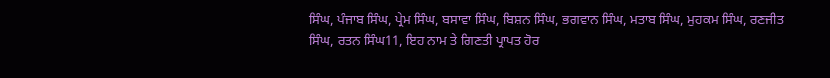ਸਿੰਘ, ਪੰਜਾਬ ਸਿੰਘ, ਪ੍ਰੇਮ ਸਿੰਘ, ਬਸਾਵਾ ਸਿੰਘ, ਬਿਸ਼ਨ ਸਿੰਘ, ਭਗਵਾਨ ਸਿੰਘ, ਮਤਾਬ ਸਿੰਘ, ਮੁਹਕਮ ਸਿੰਘ, ਰਣਜੀਤ ਸਿੰਘ, ਰਤਨ ਸਿੰਘ11, ਇਹ ਨਾਮ ਤੇ ਗਿਣਤੀ ਪ੍ਰਾਪਤ ਹੋਰ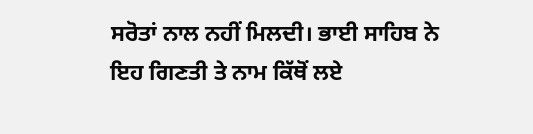ਸਰੋਤਾਂ ਨਾਲ ਨਹੀਂ ਮਿਲਦੀ। ਭਾਈ ਸਾਹਿਬ ਨੇ ਇਹ ਗਿਣਤੀ ਤੇ ਨਾਮ ਕਿੱਥੋਂ ਲਏ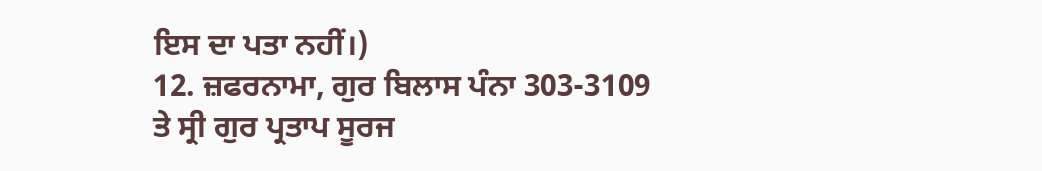ਇਸ ਦਾ ਪਤਾ ਨਹੀਂ।)
12. ਜ਼ਫਰਨਾਮਾ, ਗੁਰ ਬਿਲਾਸ ਪੰਨਾ 303-3109 ਤੇ ਸ੍ਰੀ ਗੁਰ ਪ੍ਰਤਾਪ ਸੂਰਜ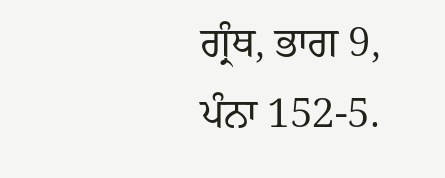ਗ੍ਰੰਥ, ਭਾਗ 9, ਪੰਨਾ 152-5.